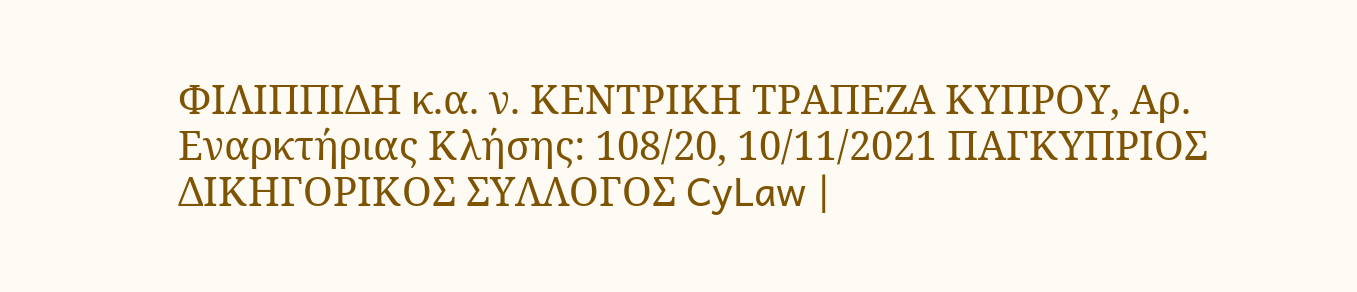ΦΙΛΙΠΠΙΔΗ κ.α. ν. ΚΕΝΤΡΙΚΗ ΤΡΑΠΕΖΑ ΚΥΠΡΟΥ, Αρ. Εναρκτήριας Κλήσης: 108/20, 10/11/2021 ΠΑΓΚΥΠΡΙΟΣ ΔΙΚΗΓΟΡΙΚΟΣ ΣΥΛΛΟΓΟΣ CyLaw |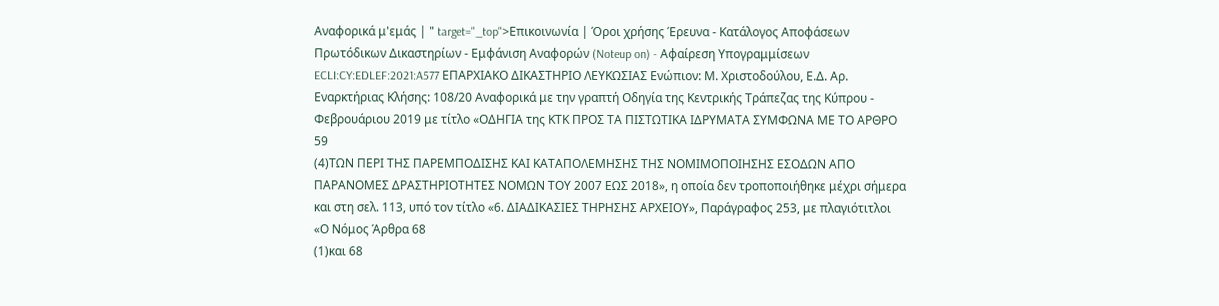Αναφορικά μ'εμάς | " target="_top">Επικοινωνία | Όροι χρήσης Έρευνα - Κατάλογος Αποφάσεων Πρωτόδικων Δικαστηρίων - Εμφάνιση Αναφορών (Noteup on) - Αφαίρεση Υπογραμμίσεων ECLI:CY:EDLEF:2021:A577 ΕΠΑΡΧΙΑΚΟ ΔΙΚΑΣΤΗΡΙΟ ΛΕΥΚΩΣΙΑΣ Ενώπιον: Μ. Χριστοδούλου, Ε.Δ. Αρ. Εναρκτήριας Κλήσης: 108/20 Αναφορικά με την γραπτή Οδηγία της Κεντρικής Τράπεζας της Κύπρου - Φεβρουάριου 2019 με τίτλο «ΟΔΗΓΙΑ της ΚΤΚ ΠΡΟΣ ΤΑ ΠΙΣΤΩΤΙΚΑ ΙΔΡΥΜΑΤΑ ΣΥΜΦΩΝΑ ΜΕ ΤΟ ΑΡΘΡΟ 59
(4)ΤΩΝ ΠΕΡΙ ΤΗΣ ΠΑΡΕΜΠΟΔΙΣΗΣ ΚΑΙ ΚΑΤΑΠΟΛΕΜΗΣΗΣ ΤΗΣ ΝΟΜΙΜΟΠΟΙΗΣΗΣ ΕΣΟΔΩΝ ΑΠΟ ΠΑΡΑΝΟΜΕΣ ΔΡΑΣΤΗΡΙΟΤΗΤΕΣ ΝΟΜΩΝ ΤΟΥ 2007 ΕΩΣ 2018», η οποία δεν τροποποιήθηκε μέχρι σήμερα και στη σελ. 113, υπό τον τίτλο «6. ΔΙΑΔΙΚΑΣΙΕΣ ΤΗΡΗΣΗΣ ΑΡΧΕΙΟΥ», Παράγραφος 253, με πλαγιότιτλοι «Ο Νόμος Άρθρα 68
(1)και 68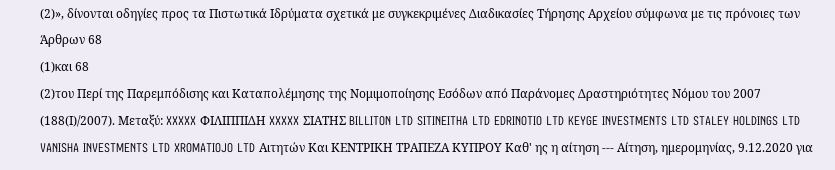(2)», δίνονται οδηγίες προς τα Πιστωτικά Ιδρύματα σχετικά με συγκεκριμένες Διαδικασίες Τήρησης Αρχείου σύμφωνα με τις πρόνοιες των Άρθρων 68
(1)και 68
(2)του Περί της Παρεμπόδισης και Καταπολέμησης της Νομιμοποίησης Εσόδων από Παράνομες Δραστηριότητες Νόμου του 2007 (188(Ι)/2007). Μεταξύ: XXXXX ΦΙΛΙΠΠΙΔΗ XXXXX ΣΙΑΤΗΣ BILLITON LTD SITINEITHA LTD EDRINOTIO LTD KEYGE INVESTMENTS LTD STALEY HOLDINGS LTD VANISHA INVESTMENTS LTD XROMATIOJO LTD Αιτητών Και ΚΕΝΤΡΙΚΗ ΤΡΑΠΕΖΑ ΚΥΠΡΟΥ Καθ' ης η αίτηση --- Αίτηση, ημερομηνίας, 9.12.2020 για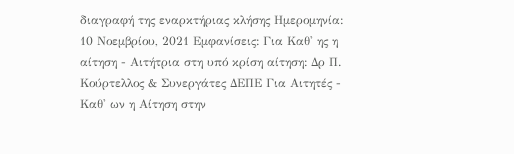διαγραφή της εναρκτήριας κλήσης Ημερομηνία: 10 Νοεμβρίου, 2021 Εμφανίσεις: Για Καθ' ης η αίτηση - Αιτήτρια στη υπό κρίση αίτηση: Δρ Π. Κούρτελλος & Συνεργάτες ΔΕΠΕ Για Αιτητές - Καθ' ων η Αίτηση στην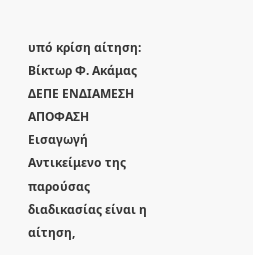υπό κρίση αίτηση: Βίκτωρ Φ. Ακάμας ΔΕΠΕ ENΔΙΑΜΕΣΗ ΑΠΟΦΑΣΗ Εισαγωγή Αντικείμενο της παρούσας διαδικασίας είναι η αίτηση,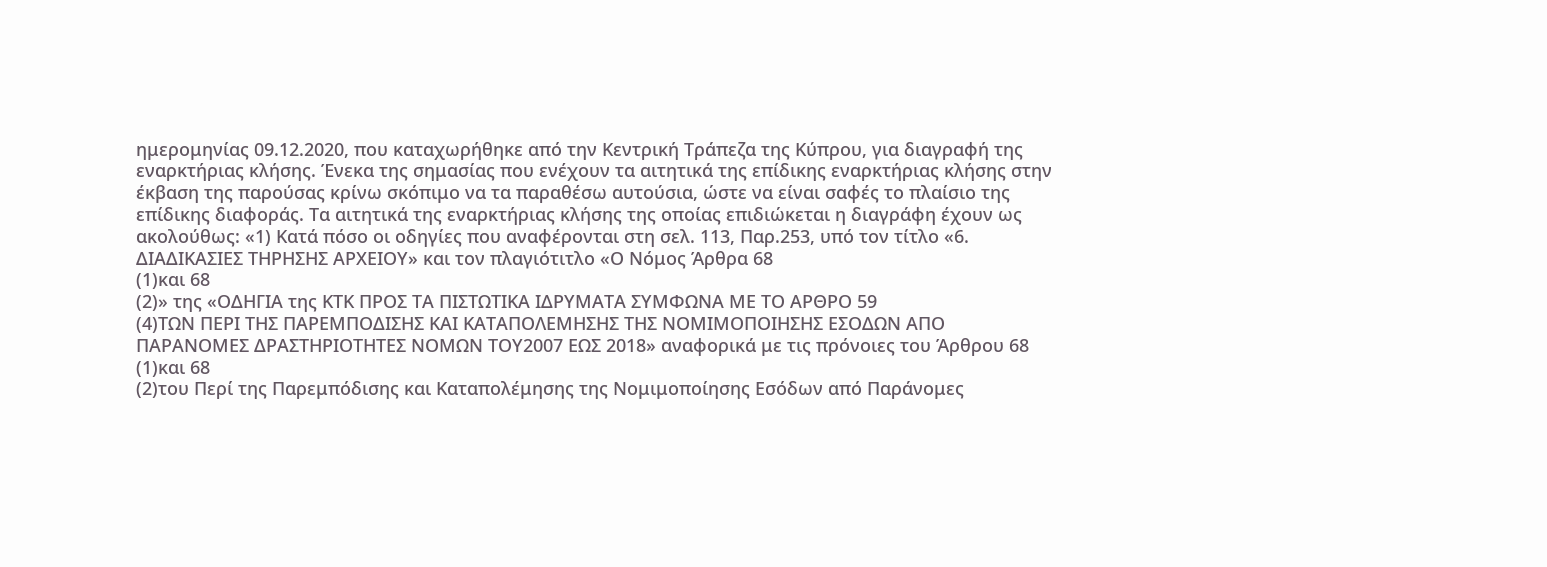ημερομηνίας 09.12.2020, που καταχωρήθηκε από την Κεντρική Τράπεζα της Κύπρου, για διαγραφή της εναρκτήριας κλήσης. Ένεκα της σημασίας που ενέχουν τα αιτητικά της επίδικης εναρκτήριας κλήσης στην έκβαση της παρούσας κρίνω σκόπιμο να τα παραθέσω αυτούσια, ώστε να είναι σαφές το πλαίσιο της επίδικης διαφοράς. Τα αιτητικά της εναρκτήριας κλήσης της οποίας επιδιώκεται η διαγράφη έχουν ως ακολούθως: «1) Κατά πόσο οι οδηγίες που αναφέρονται στη σελ. 113, Παρ.253, υπό τον τίτλο «6. ΔΙΑΔΙΚΑΣΙΕΣ ΤΗΡΗΣΗΣ ΑΡΧΕΙΟΥ» και τον πλαγιότιτλο «Ο Νόμος Άρθρα 68
(1)και 68
(2)» της «ΟΔΗΓΙΑ της ΚΤΚ ΠΡΟΣ ΤΑ ΠΙΣΤΩΤΙΚΑ ΙΔΡΥΜΑΤΑ ΣΥΜΦΩΝΑ ΜΕ ΤΟ ΑΡΘΡΟ 59
(4)ΤΩΝ ΠΕΡΙ ΤΗΣ ΠΑΡΕΜΠΟΔΙΣΗΣ ΚΑΙ ΚΑΤΑΠΟΛΕΜΗΣΗΣ ΤΗΣ ΝΟΜΙΜΟΠΟΙΗΣΗΣ ΕΣΟΔΩΝ ΑΠΟ ΠΑΡΑΝΟΜΕΣ ΔΡΑΣΤΗΡΙΟΤΗΤΕΣ ΝΟΜΩΝ ΤΟΥ2007 ΕΩΣ 2018» αναφορικά με τις πρόνοιες του Άρθρου 68
(1)και 68
(2)του Περί της Παρεμπόδισης και Καταπολέμησης της Νομιμοποίησης Εσόδων από Παράνομες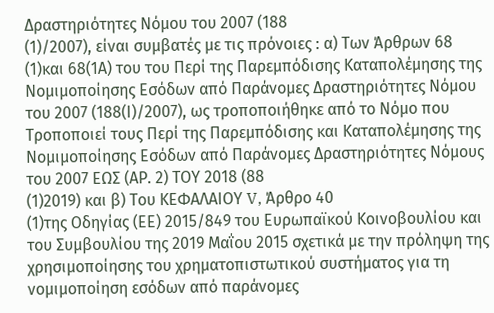Δραστηριότητες Νόμου του 2007 (188
(1)/2007), είναι συμβατές με τις πρόνοιες : α) Των Άρθρων 68
(1)και 68(1Α) του του Περί της Παρεμπόδισης Καταπολέμησης της Νομιμοποίησης Εσόδων από Παράνομες Δραστηριότητες Νόμου του 2007 (188(Ι)/2007), ως τροποποιήθηκε από το Νόμο που Τροποποιεί τους Περί της Παρεμπόδισης και Καταπολέμησης της Νομιμοποίησης Εσόδων από Παράνομες Δραστηριότητες Νόμους του 2007 ΕΩΣ (ΑΡ. 2) ΤΟΥ 2018 (88
(1)2019) και β) Του ΚΕΦΑΛΑΙΟΥ V, Άρθρο 40
(1)της Οδηγίας (ΕΕ) 2015/849 του Ευρωπαϊκού Κοινοβουλίου και του Συμβουλίου της 2019 Μαΐου 2015 σχετικά με την πρόληψη της χρησιμοποίησης του χρηματοπιστωτικού συστήματος για τη νομιμοποίηση εσόδων από παράνομες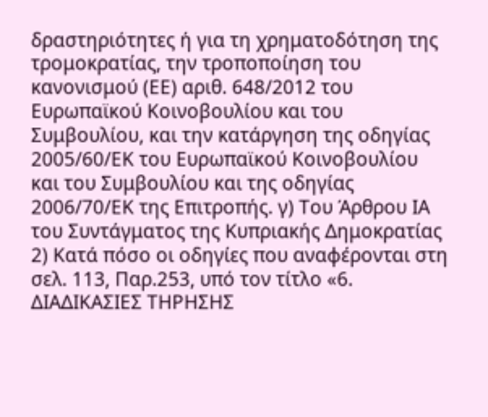δραστηριότητες ή για τη χρηματοδότηση της τρομοκρατίας, την τροποποίηση του κανονισμού (ΕΕ) αριθ. 648/2012 του Ευρωπαϊκού Κοινοβουλίου και του Συμβουλίου, και την κατάργηση της οδηγίας 2005/60/ΕΚ του Ευρωπαϊκού Κοινοβουλίου και του Συμβουλίου και της οδηγίας 2006/70/ΕΚ της Επιτροπής. γ) Του Άρθρου ΙΑ του Συντάγματος της Κυπριακής Δημοκρατίας 2) Κατά πόσο οι οδηγίες που αναφέρονται στη σελ. 113, Παρ.253, υπό τον τίτλο «6. ΔΙΑΔΙΚΑΣΙΕΣ ΤΗΡΗΣΗΣ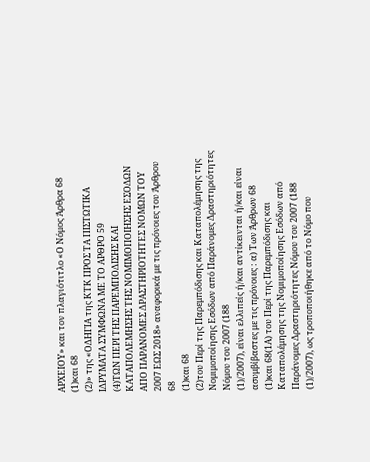ΑΡΧΕΙΟΥ» και τον πλαγιότιτλο «Ο Νόμος Άρθρα 68
(1)και 68
(2)» της «ΟΔΗΓΙΑ της ΚΤΚ ΠΡΟΣ ΤΑ ΠΙΣΤΩΤΙΚΑ ΙΔΡΥΜΑΤΑ ΣΥΜΦΩΝΑ ΜΕ ΤΟ ΑΡΘΡΟ 59
(4)ΤΩΝ ΠΕΡΙ ΤΗΣ ΠΑΡΕΜΠΟΔΙΣΗΣ ΚΑΙ ΚΑΤΑΠΟΛΕΜΗΣΗΣ ΤΗΣ ΝΟΜΙΜΟΠΟΙΗΣΗΣ ΕΣΟΔΩΝ ΑΠΟ ΠΑΡΑΝΟΜΕΣ ΔΡΑΣΤΗΡΙΟΤΗΤΕΣ ΝΟΜΩΝ ΤΟΥ 2007 ΕΩΣ 2018» αναφορικά με τις πρόνοιες του Άρθρου 68
(1)και 68
(2)του Περί της Παρεμπόδισης και Καταπολέμησης της Νομιμοποίησης Εσόδων από Παράνομες Δραστηριότητες Νόμου του 2007 (188
(1)/2007), είναι ελλιπείς ή/και αντίκεινται ή/και είναι ασυμβίβαστες με τις πρόνοιες : α) Των Άρθρων 68
(1)και 68(1Α) του Περί της Παρεμπόδισης και Καταπολέμησης της Νομιμοποίησης Εσόδων από Παράνομες Δραστηριότητες Νόμου του 2007 (188
(1)/2007), ως τροποποιήθηκε από το Νόμο που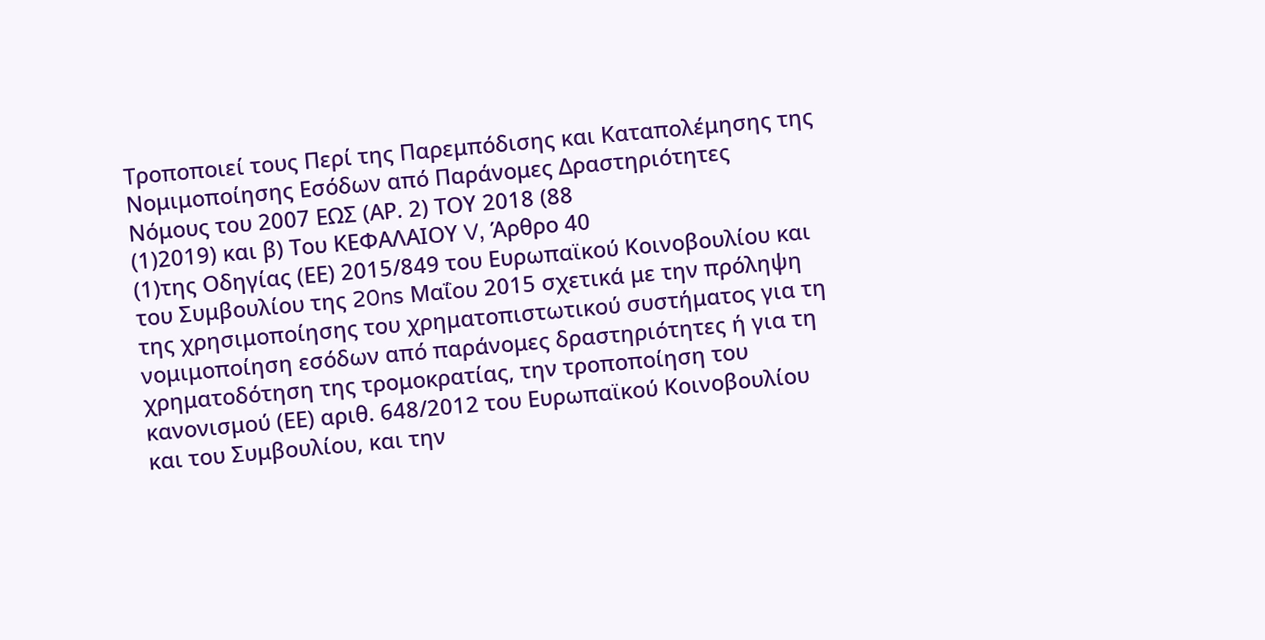Τροποποιεί τους Περί της Παρεμπόδισης και Καταπολέμησης της Νομιμοποίησης Εσόδων από Παράνομες Δραστηριότητες Νόμους του 2007 ΕΩΣ (ΑΡ. 2) ΤΟΥ 2018 (88
(1)2019) και β) Του ΚΕΦΑΛΑΙΟΥ V, Άρθρο 40
(1)της Οδηγίας (ΕΕ) 2015/849 του Ευρωπαϊκού Κοινοβουλίου και του Συμβουλίου της 20ns Μαΐου 2015 σχετικά με την πρόληψη της χρησιμοποίησης του χρηματοπιστωτικού συστήματος για τη νομιμοποίηση εσόδων από παράνομες δραστηριότητες ή για τη χρηματοδότηση της τρομοκρατίας, την τροποποίηση του κανονισμού (ΕΕ) αριθ. 648/2012 του Ευρωπαϊκού Κοινοβουλίου και του Συμβουλίου, και την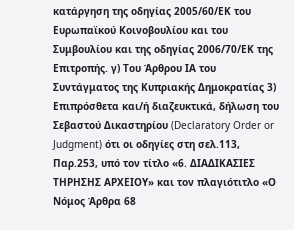κατάργηση της οδηγίας 2005/60/ΕΚ του Ευρωπαϊκού Κοινοβουλίου και του Συμβουλίου και της οδηγίας 2006/70/ΕΚ της Επιτροπής. γ) Του Άρθρου ΙΑ του Συντάγματος της Κυπριακής Δημοκρατίας 3) Επιπρόσθετα και/ή διαζευκτικά, δήλωση του Σεβαστού Δικαστηρίου (Declaratory Order or Judgment) ότι οι οδηγίες στη σελ.113, Παρ.253, υπό τον τίτλο «6. ΔΙΑΔΙΚΑΣΙΕΣ ΤΗΡΗΣΗΣ ΑΡΧΕΙΟΥ» και τον πλαγιότιτλο «Ο Νόμος Άρθρα 68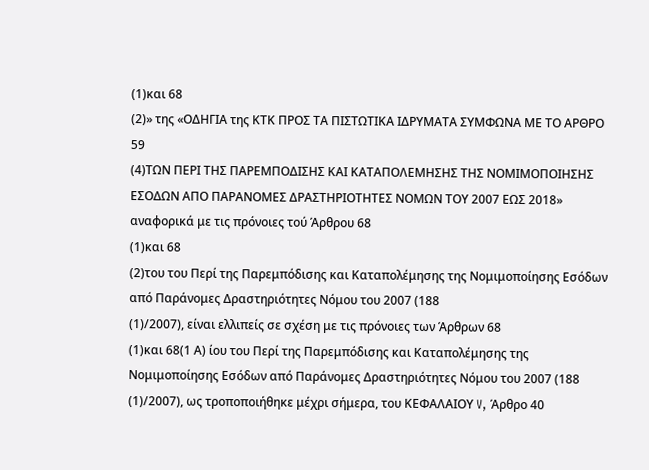(1)και 68
(2)» της «ΟΔΗΓΙΑ της ΚΤΚ ΠΡΟΣ ΤΑ ΠΙΣΤΩΤΙΚΑ ΙΔΡΥΜΑΤΑ ΣΥΜΦΩΝΑ ΜΕ ΤΟ ΑΡΘΡΟ 59
(4)ΤΩΝ ΠΕΡΙ ΤΗΣ ΠΑΡΕΜΠΟΔΙΣΗΣ ΚΑΙ ΚΑΤΑΠΟΛΕΜΗΣΗΣ ΤΗΣ ΝΟΜΙΜΟΠΟΙΗΣΗΣ ΕΣΟΔΩΝ ΑΠΟ ΠΑΡΑΝΟΜΕΣ ΔΡΑΣΤΗΡΙΟΤΗΤΕΣ ΝΟΜΩΝ ΤΟΥ 2007 ΕΩΣ 2018» αναφορικά με τις πρόνοιες τού Άρθρου 68
(1)και 68
(2)του του Περί της Παρεμπόδισης και Καταπολέμησης της Νομιμοποίησης Εσόδων από Παράνομες Δραστηριότητες Νόμου του 2007 (188
(1)/2007), είναι ελλιπείς σε σχέση με τις πρόνοιες των Άρθρων 68
(1)και 68(1 Α) ίου του Περί της Παρεμπόδισης και Καταπολέμησης της Νομιμοποίησης Εσόδων από Παράνομες Δραστηριότητες Νόμου του 2007 (188
(1)/2007), ως τροποποιήθηκε μέχρι σήμερα, του ΚΕΦΑΛΑΙΟΥ V, Άρθρο 40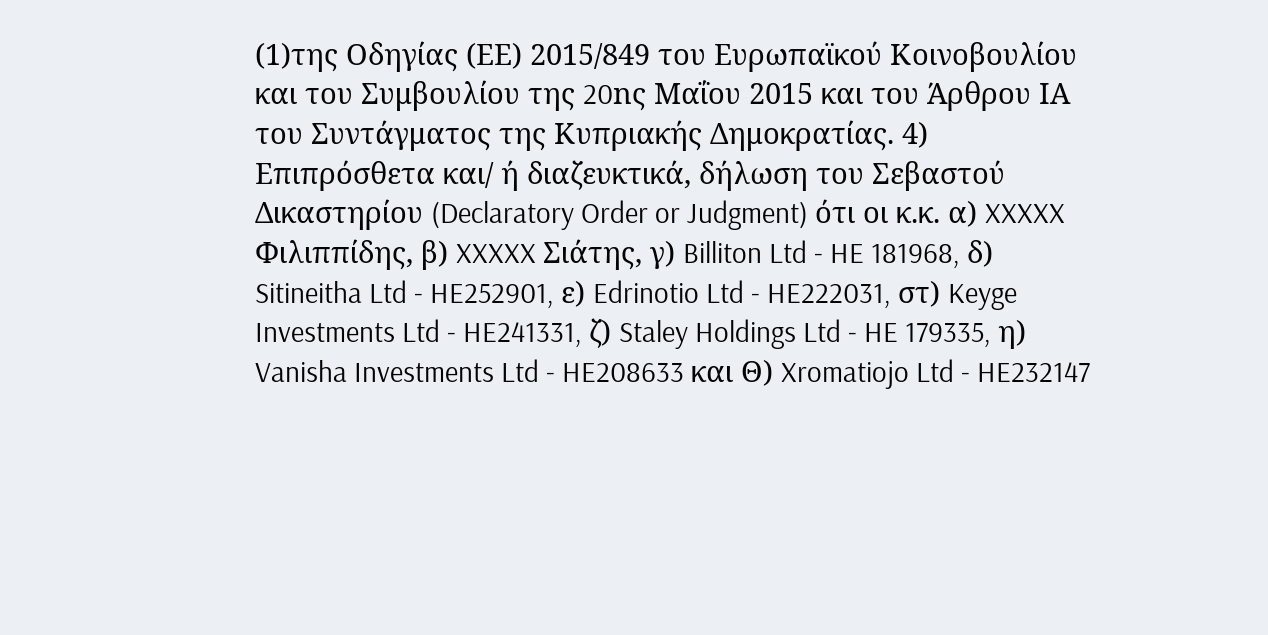(1)της Οδηγίας (ΕΕ) 2015/849 του Ευρωπαϊκού Κοινοβουλίου και του Συμβουλίου της 20nς Μαΐου 2015 και του Άρθρου ΙΑ του Συντάγματος της Κυπριακής Δημοκρατίας. 4) Επιπρόσθετα και/ ή διαζευκτικά, δήλωση του Σεβαστού Δικαστηρίου (Declaratory Order or Judgment) ότι οι κ.κ. α) XXXXX Φιλιππίδης, β) XXXXX Σιάτης, γ) Billiton Ltd - HE 181968, δ) Sitineitha Ltd - HE252901, ε) Edrinotio Ltd - HE222031, στ) Keyge Investments Ltd - HE241331, ζ) Staley Holdings Ltd - HE 179335, η) Vanisha Investments Ltd - HE208633 και Θ) Xromatiojo Ltd - HE232147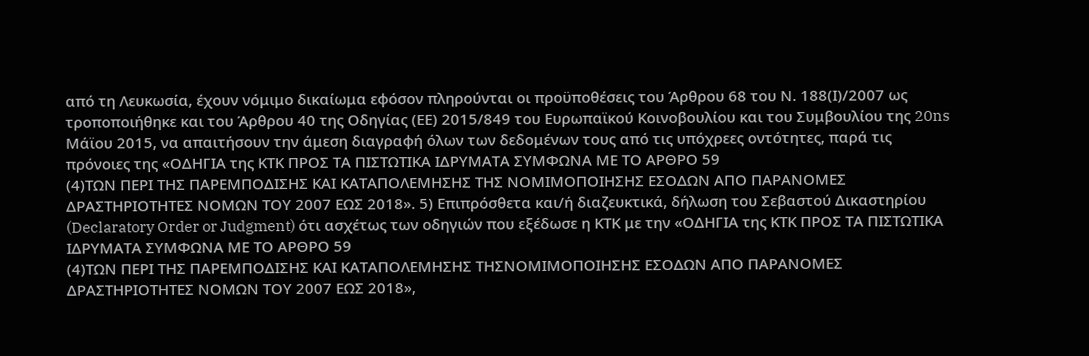από τη Λευκωσία, έχουν νόμιμο δικαίωμα εφόσον πληρούνται οι προϋποθέσεις του Άρθρου 68 του Ν. 188(Ι)/2007 ως τροποποιήθηκε και του Άρθρου 40 της Οδηγίας (ΕΕ) 2015/849 του Ευρωπαϊκού Κοινοβουλίου και του Συμβουλίου της 20ns Μάϊου 2015, να απαιτήσουν την άμεση διαγραφή όλων των δεδομένων τους από τις υπόχρεες οντότητες, παρά τις πρόνοιες της «ΟΔΗΓΙΑ της ΚΤΚ ΠΡΟΣ ΤΑ ΠΙΣΤΩΤΙΚΑ ΙΔΡΥΜΑΤΑ ΣΥΜΦΩΝΑ ΜΕ ΤΟ ΑΡΘΡΟ 59
(4)ΤΩΝ ΠΕΡΙ ΤΗΣ ΠΑΡΕΜΠΟΔΙΣΗΣ ΚΑΙ ΚΑΤΑΠΟΛΕΜΗΣΗΣ ΤΗΣ ΝΟΜΙΜΟΠΟΙΗΣΗΣ ΕΣΟΔΩΝ ΑΠΟ ΠΑΡΑΝΟΜΕΣ ΔΡΑΣΤΗΡΙΟΤΗΤΕΣ ΝΟΜΩΝ ΤΟΥ 2007 ΕΩΣ 2018». 5) Επιπρόσθετα και/ή διαζευκτικά, δήλωση του Σεβαστού Δικαστηρίου (Declaratory Order or Judgment) ότι ασχέτως των οδηγιών που εξέδωσε η ΚTK με την «ΟΔΗΓΙΑ της ΚΤΚ ΠΡΟΣ ΤΑ ΠΙΣΤΩΤΙΚΑ ΙΔΡΥΜΑΤΑ ΣΥΜΦΩΝΑ ΜΕ ΤΟ ΑΡΘΡΟ 59
(4)ΤΩΝ ΠΕΡΙ ΤΗΣ ΠΑΡΕΜΠΟΔΙΣΗΣ ΚΑΙ ΚΑΤΑΠΟΛΕΜΗΣΗΣ ΤΗΣΝΟΜΙΜΟΠΟΙΗΣΗΣ ΕΣΟΔΩΝ ΑΠΟ ΠΑΡΑΝΟΜΕΣ ΔΡΑΣΤΗΡΙΟΤΗΤΕΣ ΝΟΜΩΝ ΤΟΥ 2007 ΕΩΣ 2018»,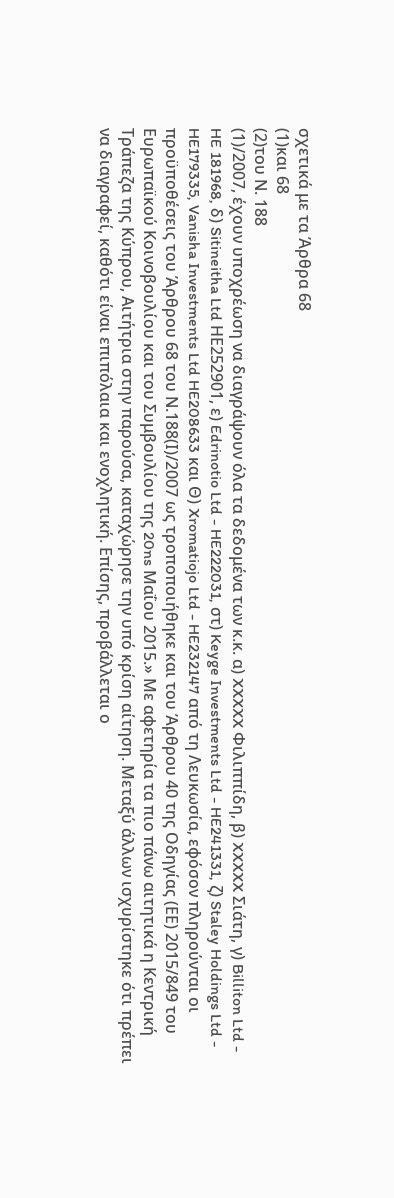σχετικά με τα Άρθρα 68
(1)και 68
(2)του Ν. 188
(1)/2007, έχουν υποχρέωση να διαγράψουν όλα τα δεδομένα των κ.κ. α) XXXXX Φιλιππίδη, β) XXXXX Σιάτη, γ) Billiton Ltd - HE 181968, δ) Sitineitha Ltd ΗΕ252901, ε) Edrinotio Ltd - HE222031, στ) Keyge Investments Ltd - HE241331, ζ) Staley Holdings Ltd - HE179335, Vanisha Investments Ltd HE208633 και Θ) Xromatiojo Ltd - HE232147 από τη Λευκωσία, εφόσον πληρούνται οι προϋποθέσεις του Άρθρου 68 του Ν.188(Ι)/2007 ως τροποποιήθηκε και του Άρθρου 40 της Οδηγίας (ΕΕ) 2015/849 του Ευρωπαϊκού Κοινοβουλίου και του Συμβουλίου της 20ns Μαΐου 2015.» Με αφετηρία τα πιο πάνω αιτητικά η Κεντρική Τράπεζα της Κύπρου, Αιτήτρια στην παρούσα, καταχώρησε την υπό κρίση αίτηση. Μεταξύ άλλων ισχυρίστηκε ότι πρέπει να διαγραφεί, καθότι είναι επιπόλαια και ενοχλητική. Επίσης, προβάλλεται ο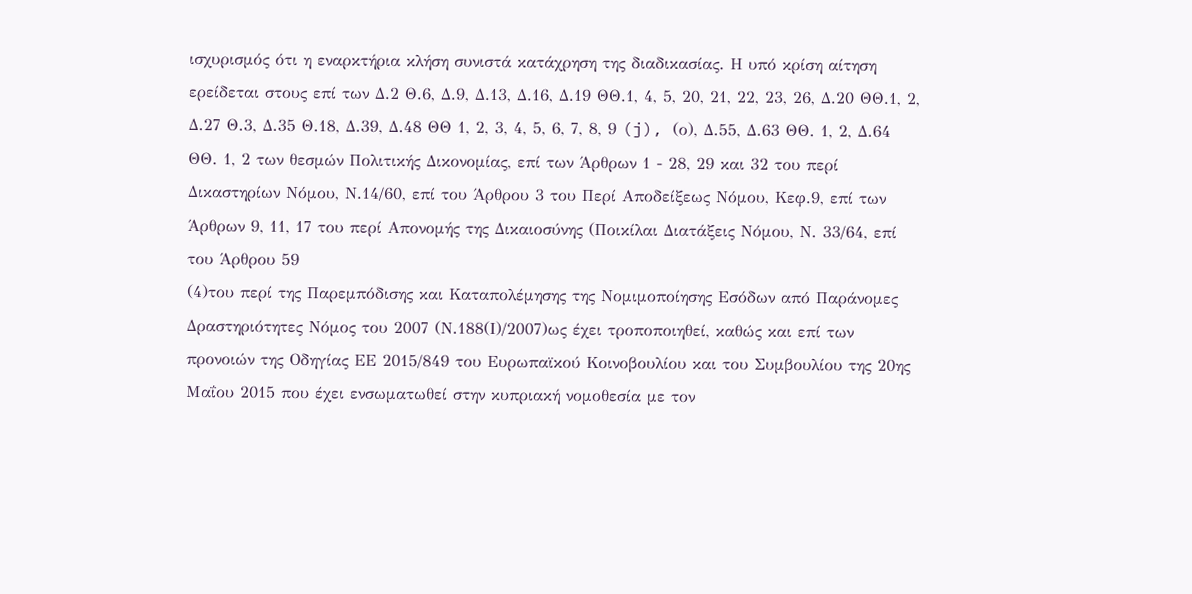ισχυρισμός ότι η εναρκτήρια κλήση συνιστά κατάχρηση της διαδικασίας. Η υπό κρίση αίτηση ερείδεται στους επί των Δ.2 Θ.6, Δ.9, Δ.13, Δ.16, Δ.19 ΘΘ.1, 4, 5, 20, 21, 22, 23, 26, Δ.20 ΘΘ.1, 2, Δ.27 Θ.3, Δ.35 Θ.18, Δ.39, Δ.48 ΘΘ 1, 2, 3, 4, 5, 6, 7, 8, 9 (j), (ο), Δ.55, Δ.63 ΘΘ. 1, 2, Δ.64 ΘΘ. 1, 2 των θεσμών Πολιτικής Δικονομίας, επί των Άρθρων 1 - 28, 29 και 32 του περί Δικαστηρίων Νόμου, Ν.14/60, επί του Άρθρου 3 του Περί Αποδείξεως Νόμου, Κεφ.9, επί των Άρθρων 9, 11, 17 του περί Απονομής της Δικαιοσύνης (Ποικίλαι Διατάξεις Νόμου, Ν. 33/64, επί του Άρθρου 59
(4)του περί της Παρεμπόδισης και Καταπολέμησης της Νομιμοποίησης Εσόδων από Παράνομες Δραστηριότητες Νόμος του 2007 (Ν.188(Ι)/2007)ως έχει τροποποιηθεί, καθώς και επί των προνοιών της Οδηγίας ΕΕ 2015/849 του Ευρωπαϊκού Κοινοβουλίου και του Συμβουλίου της 20ης Μαΐου 2015 που έχει ενσωματωθεί στην κυπριακή νομοθεσία με τον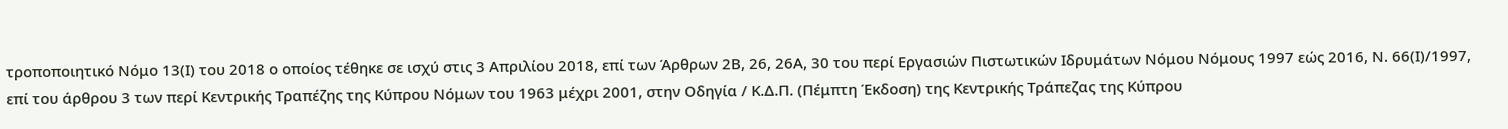τροποποιητικό Νόμο 13(Ι) του 2018 ο οποίος τέθηκε σε ισχύ στις 3 Απριλίου 2018, επί των Άρθρων 2Β, 26, 26Α, 30 του περί Εργασιών Πιστωτικών Ιδρυμάτων Νόμου Νόμους 1997 εώς 2016, Ν. 66(Ι)/1997, επί του άρθρου 3 των περί Κεντρικής Τραπέζης της Κύπρου Νόμων του 1963 μέχρι 2001, στην Οδηγία / Κ.Δ.Π. (Πέμπτη Έκδοση) της Κεντρικής Τράπεζας της Κύπρου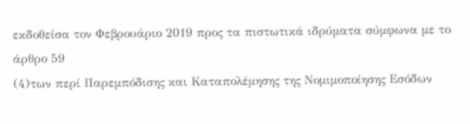εκδοθείσα τον Φεβρουάριο 2019 προς τα πιστωτικά ιδρύματα σύμφωνα με το άρθρο 59
(4)των περί Παρεμπόδισης και Καταπολέμησης της Νομιμοποίησης Εσόδων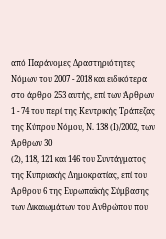από Παράνομες Δραστηριότητες Νόμων του 2007 - 2018 και ειδικότερα στο άρθρο 253 αυτής, επί των Άρθρων 1 - 74 του περί της Κεντρικής Τράπεζας της Κύπρου Νόμου, Ν. 138 (Ι)/2002, των Άρθρων 30
(2), 118, 121 και 146 του Συντάγματος της Κυπριακής Δημοκρατίας, επί του Άρθρου 6 της Ευρωπαϊκής Σύμβασης των Δικαιωμάτων του Ανθρώπου που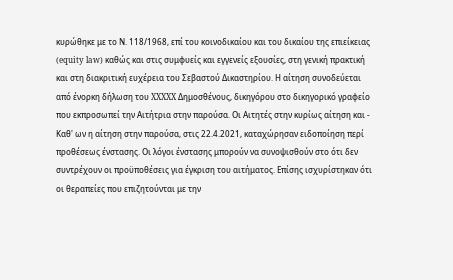κυρώθηκε με το Ν. 118/1968, επί του κοινοδικαίου και του δικαίου της επιείκειας (equity law) καθώς και στις συμφυείς και εγγενείς εξουσίες, στη γενική πρακτική και στη διακριτική ευχέρεια του Σεβαστού Δικαστηρίου. Η αίτηση συνοδεύεται από ένορκη δήλωση του XXXXX Δημοσθένους, δικηγόρου στο δικηγορικό γραφείο που εκπροσωπεί την Αιτήτρια στην παρούσα. Οι Αιτητές στην κυρίως αίτηση και - Καθ' ων η αίτηση στην παρούσα, στις 22.4.2021, καταχώρησαν ειδοποίηση περί προθέσεως ένστασης. Οι λόγοι ένστασης μπορούν να συνοψισθούν στο ότι δεν συντρέχουν οι προϋποθέσεις για έγκριση του αιτήματος. Επίσης ισχυρίστηκαν ότι οι θεραπείες που επιζητούνται με την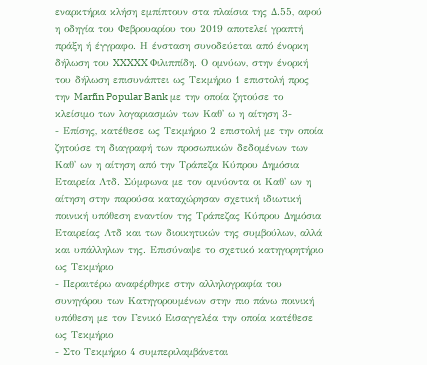εναρκτήρια κλήση εμπίπτουν στα πλαίσια της Δ.55, αφού η οδηγία του Φεβρουαρίου του 2019 αποτελεί γραπτή πράξη ή έγγραφο. Η ένσταση συνοδεύεται από ένορκη δήλωση του XXXXX Φιλιππίδη. Ο ομνύων, στην ένορκή του δήλωση επισυνάπτει ως Τεκμήριο 1 επιστολή προς την Marfin Popular Bank με την οποία ζητούσε το κλείσιμο των λογαριασμών των Καθ' ω η αίτηση 3-
- Επίσης, κατέθεσε ως Τεκμήριο 2 επιστολή με την οποία ζητούσε τη διαγραφή των προσωπικών δεδομένων των Καθ' ων η αίτηση από την Τράπεζα Κύπρου Δημόσια Εταιρεία Λτδ. Σύμφωνα με τον ομνύοντα οι Καθ' ων η αίτηση στην παρούσα καταχώρησαν σχετική ιδιωτική ποινική υπόθεση εναντίον της Τράπεζας Κύπρου Δημόσια Εταιρείας Λτδ και των διοικητικών της συμβούλων, αλλά και υπάλληλων της. Επισύναψε το σχετικό κατηγορητήριο ως Τεκμήριο
- Περαιτέρω αναφέρθηκε στην αλληλογραφία του συνηγόρου των Κατηγορουμένων στην πιο πάνω ποινική υπόθεση με τον Γενικό Εισαγγελέα την οποία κατέθεσε ως Τεκμήριο
- Στο Τεκμήριο 4 συμπεριλαμβάνεται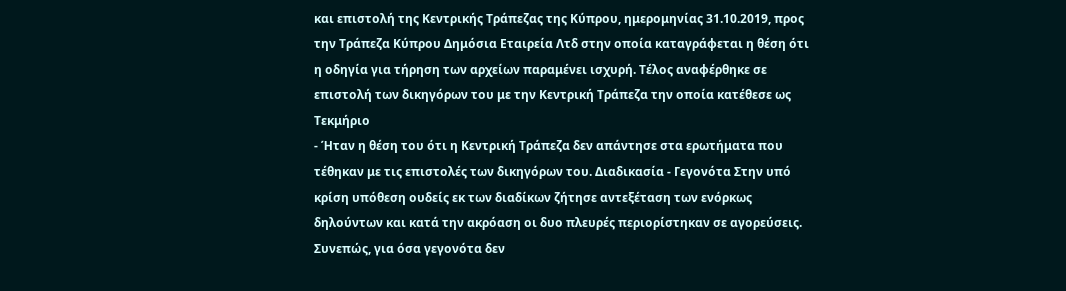και επιστολή της Κεντρικής Τράπεζας της Κύπρου, ημερομηνίας 31.10.2019, προς την Τράπεζα Κύπρου Δημόσια Εταιρεία Λτδ στην οποία καταγράφεται η θέση ότι η οδηγία για τήρηση των αρχείων παραμένει ισχυρή. Τέλος αναφέρθηκε σε επιστολή των δικηγόρων του με την Κεντρική Τράπεζα την οποία κατέθεσε ως Τεκμήριο
- Ήταν η θέση του ότι η Κεντρική Τράπεζα δεν απάντησε στα ερωτήματα που τέθηκαν με τις επιστολές των δικηγόρων του. Διαδικασία - Γεγονότα Στην υπό κρίση υπόθεση ουδείς εκ των διαδίκων ζήτησε αντεξέταση των ενόρκως δηλούντων και κατά την ακρόαση οι δυο πλευρές περιορίστηκαν σε αγορεύσεις. Συνεπώς, για όσα γεγονότα δεν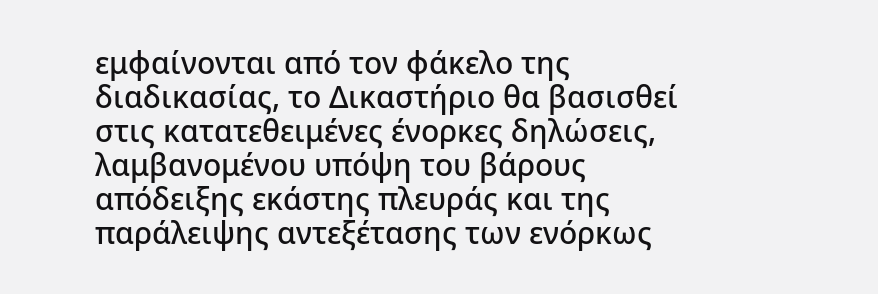εμφαίνονται από τον φάκελο της διαδικασίας, το Δικαστήριο θα βασισθεί στις κατατεθειμένες ένορκες δηλώσεις, λαμβανομένου υπόψη του βάρους απόδειξης εκάστης πλευράς και της παράλειψης αντεξέτασης των ενόρκως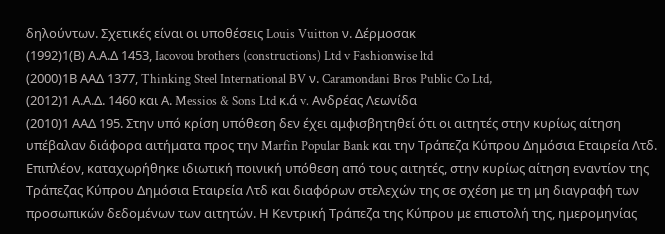δηλούντων. Σχετικές είναι οι υποθέσεις Louis Vuitton ν. Δέρμοσακ
(1992)1(Β) Α.Α.Δ 1453, Iacovou brothers (constructions) Ltd v Fashionwise ltd
(2000)1Β ΑΑΔ 1377, Thinking Steel International BV ν. Caramondani Bros Public Co Ltd,
(2012)1 Α.Α.Δ. 1460 και Α. Messios & Sons Ltd κ.ά v. Ανδρέας Λεωνίδα
(2010)1 ΑΑΔ 195. Στην υπό κρίση υπόθεση δεν έχει αμφισβητηθεί ότι οι αιτητές στην κυρίως αίτηση υπέβαλαν διάφορα αιτήματα προς την Marfin Popular Bank και την Τράπεζα Κύπρου Δημόσια Εταιρεία Λτδ. Επιπλέον, καταχωρήθηκε ιδιωτική ποινική υπόθεση από τους αιτητές, στην κυρίως αίτηση εναντίον της Τράπεζας Κύπρου Δημόσια Εταιρεία Λτδ και διαφόρων στελεχών της σε σχέση με τη μη διαγραφή των προσωπικών δεδομένων των αιτητών. Η Κεντρική Τράπεζα της Κύπρου με επιστολή της, ημερομηνίας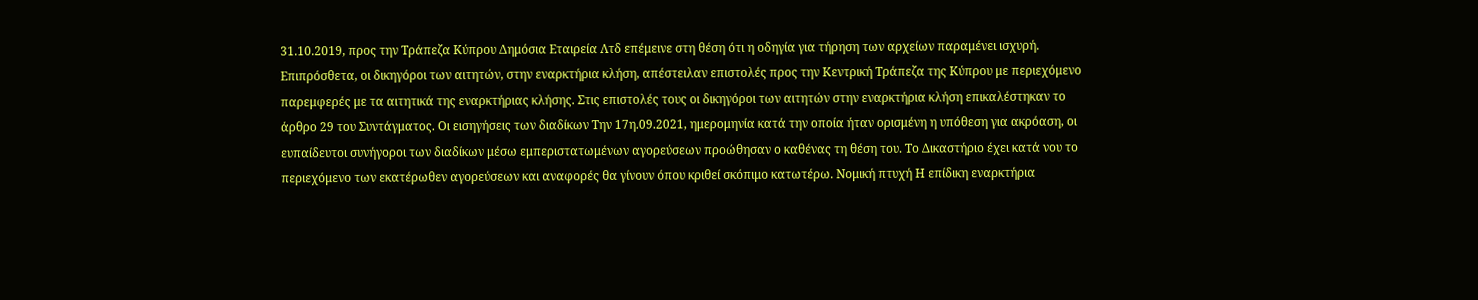31.10.2019, προς την Τράπεζα Κύπρου Δημόσια Εταιρεία Λτδ επέμεινε στη θέση ότι η οδηγία για τήρηση των αρχείων παραμένει ισχυρή. Επιπρόσθετα, οι δικηγόροι των αιτητών, στην εναρκτήρια κλήση, απέστειλαν επιστολές προς την Κεντρική Τράπεζα της Κύπρου με περιεχόμενο παρεμφερές με τα αιτητικά της εναρκτήριας κλήσης. Στις επιστολές τους οι δικηγόροι των αιτητών στην εναρκτήρια κλήση επικαλέστηκαν το άρθρο 29 του Συντάγματος. Οι εισηγήσεις των διαδίκων Την 17η.09.2021, ημερομηνία κατά την οποία ήταν ορισμένη η υπόθεση για ακρόαση, οι ευπαίδευτοι συνήγοροι των διαδίκων μέσω εμπεριστατωμένων αγορεύσεων προώθησαν ο καθένας τη θέση του. Το Δικαστήριο έχει κατά νου το περιεχόμενο των εκατέρωθεν αγορεύσεων και αναφορές θα γίνουν όπου κριθεί σκόπιμο κατωτέρω. Νομική πτυχή Η επίδικη εναρκτήρια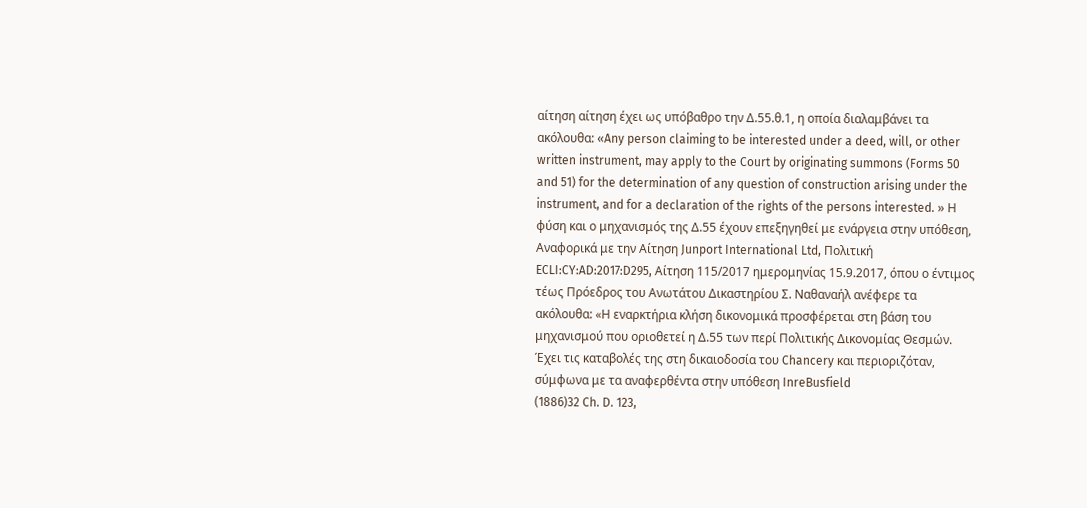αίτηση αίτηση έχει ως υπόβαθρο την Δ.55.θ.1, η οποία διαλαμβάνει τα ακόλουθα: «Any person claiming to be interested under a deed, will, or other written instrument, may apply to the Court by originating summons (Forms 50 and 51) for the determination of any question of construction arising under the instrument, and for a declaration of the rights of the persons interested. » Η φύση και ο μηχανισμός της Δ.55 έχουν επεξηγηθεί με ενάργεια στην υπόθεση, Αναφορικά με την Αίτηση Junport International Ltd, Πολιτική ECLI:CY:AD:2017:D295, Αίτηση 115/2017 ημερομηνίας 15.9.2017, όπου ο έντιμος τέως Πρόεδρος του Ανωτάτου Δικαστηρίου Σ. Ναθαναήλ ανέφερε τα ακόλουθα: «Η εναρκτήρια κλήση δικονομικά προσφέρεται στη βάση του μηχανισμού που οριοθετεί η Δ.55 των περί Πολιτικής Δικονομίας Θεσμών. Έχει τις καταβολές της στη δικαιοδοσία του Chancery και περιοριζόταν, σύμφωνα με τα αναφερθέντα στην υπόθεση InreBusfield
(1886)32 Ch. D. 123,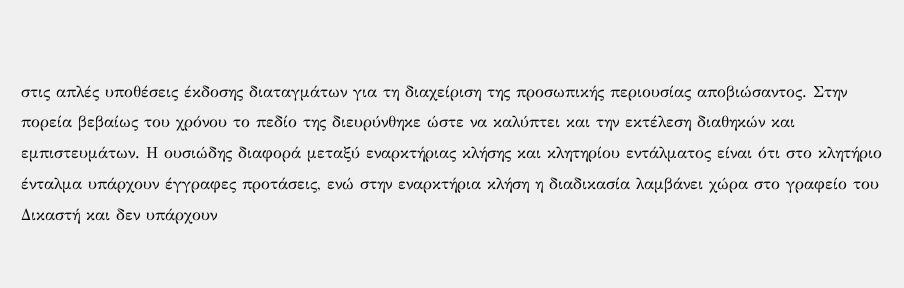στις απλές υποθέσεις έκδοσης διαταγμάτων για τη διαχείριση της προσωπικής περιουσίας αποβιώσαντος. Στην πορεία βεβαίως του χρόνου το πεδίο της διευρύνθηκε ώστε να καλύπτει και την εκτέλεση διαθηκών και εμπιστευμάτων. Η ουσιώδης διαφορά μεταξύ εναρκτήριας κλήσης και κλητηρίου εντάλματος είναι ότι στο κλητήριο ένταλμα υπάρχουν έγγραφες προτάσεις, ενώ στην εναρκτήρια κλήση η διαδικασία λαμβάνει χώρα στο γραφείο του Δικαστή και δεν υπάρχουν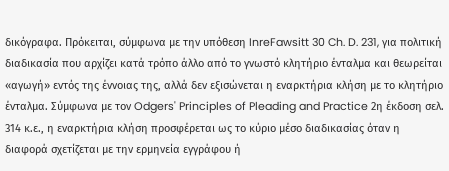δικόγραφα. Πρόκειται, σύμφωνα με την υπόθεση InreFawsitt 30 Ch. D. 231, για πολιτική διαδικασία που αρχίζει κατά τρόπο άλλο από το γνωστό κλητήριο ένταλμα και θεωρείται «αγωγή» εντός της έννοιας της, αλλά δεν εξισώνεται η εναρκτήρια κλήση με το κλητήριο ένταλμα. Σύμφωνα με τον Odgers' Principles of Pleading and Practice 2η έκδοση σελ. 314 κ.ε., η εναρκτήρια κλήση προσφέρεται ως το κύριο μέσο διαδικασίας όταν η διαφορά σχετίζεται με την ερμηνεία εγγράφου ή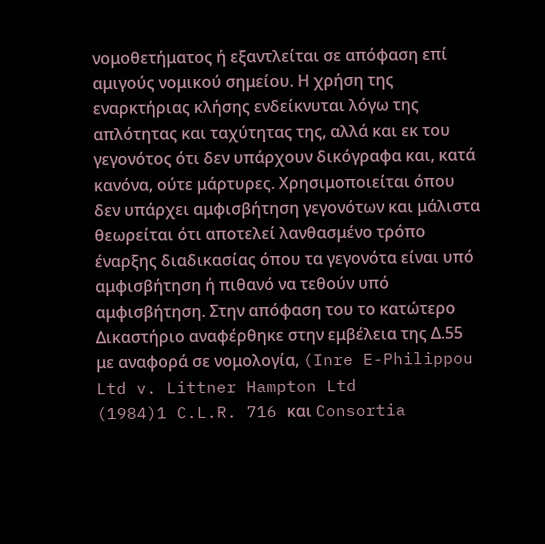νομοθετήματος ή εξαντλείται σε απόφαση επί αμιγούς νομικού σημείου. Η χρήση της εναρκτήριας κλήσης ενδείκνυται λόγω της απλότητας και ταχύτητας της, αλλά και εκ του γεγονότος ότι δεν υπάρχουν δικόγραφα και, κατά κανόνα, ούτε μάρτυρες. Χρησιμοποιείται όπου δεν υπάρχει αμφισβήτηση γεγονότων και μάλιστα θεωρείται ότι αποτελεί λανθασμένο τρόπο έναρξης διαδικασίας όπου τα γεγονότα είναι υπό αμφισβήτηση ή πιθανό να τεθούν υπό αμφισβήτηση. Στην απόφαση του το κατώτερο Δικαστήριο αναφέρθηκε στην εμβέλεια της Δ.55 με αναφορά σε νομολογία, (Inre E-Philippou Ltd v. Littner Hampton Ltd
(1984)1 C.L.R. 716 και Consortia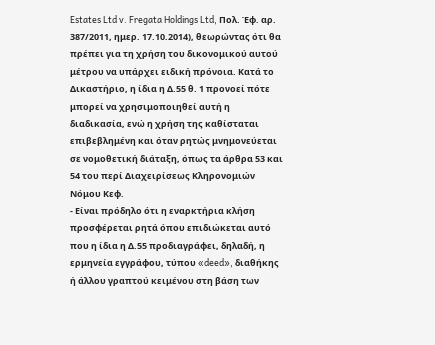Estates Ltd v. Fregata Holdings Ltd, Πολ. Έφ. αρ. 387/2011, ημερ. 17.10.2014), θεωρώντας ότι θα πρέπει για τη χρήση του δικονομικού αυτού μέτρου να υπάρχει ειδική πρόνοια. Κατά το Δικαστήριο, η ίδια η Δ.55 θ. 1 προνοεί πότε μπορεί να χρησιμοποιηθεί αυτή η διαδικασία, ενώ η χρήση της καθίσταται επιβεβλημένη και όταν ρητώς μνημονεύεται σε νομοθετική διάταξη, όπως τα άρθρα 53 και 54 του περί Διαχειρίσεως Κληρονομιών Νόμου Κεφ.
- Είναι πρόδηλο ότι η εναρκτήρια κλήση προσφέρεται ρητά όπου επιδιώκεται αυτό που η ίδια η Δ.55 προδιαγράφει, δηλαδή, η ερμηνεία εγγράφου, τύπου «deed», διαθήκης ή άλλου γραπτού κειμένου στη βάση των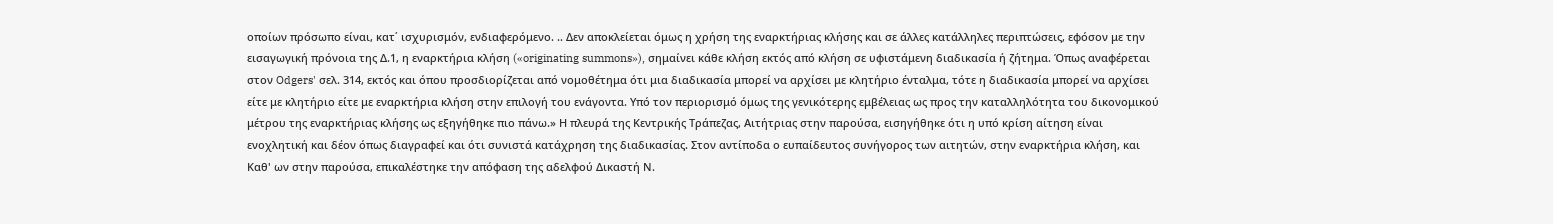οποίων πρόσωπο είναι, κατ΄ ισχυρισμόν, ενδιαφερόμενο. .. Δεν αποκλείεται όμως η χρήση της εναρκτήριας κλήσης και σε άλλες κατάλληλες περιπτώσεις, εφόσον με την εισαγωγική πρόνοια της Δ.1, η εναρκτήρια κλήση («originating summons»), σημαίνει κάθε κλήση εκτός από κλήση σε υφιστάμενη διαδικασία ή ζήτημα. Όπως αναφέρεται στον Odgers' σελ. 314, εκτός και όπου προσδιορίζεται από νομοθέτημα ότι μια διαδικασία μπορεί να αρχίσει με κλητήριο ένταλμα, τότε η διαδικασία μπορεί να αρχίσει είτε με κλητήριο είτε με εναρκτήρια κλήση στην επιλογή του ενάγοντα. Υπό τον περιορισμό όμως της γενικότερης εμβέλειας ως προς την καταλληλότητα του δικονομικού μέτρου της εναρκτήριας κλήσης ως εξηγήθηκε πιο πάνω.» Η πλευρά της Κεντρικής Τράπεζας, Αιτήτριας στην παρούσα, εισηγήθηκε ότι η υπό κρίση αίτηση είναι ενοχλητική και δέον όπως διαγραφεί και ότι συνιστά κατάχρηση της διαδικασίας. Στον αντίποδα ο ευπαίδευτος συνήγορος των αιτητών, στην εναρκτήρια κλήση, και Καθ' ων στην παρούσα, επικαλέστηκε την απόφαση της αδελφού Δικαστή Ν.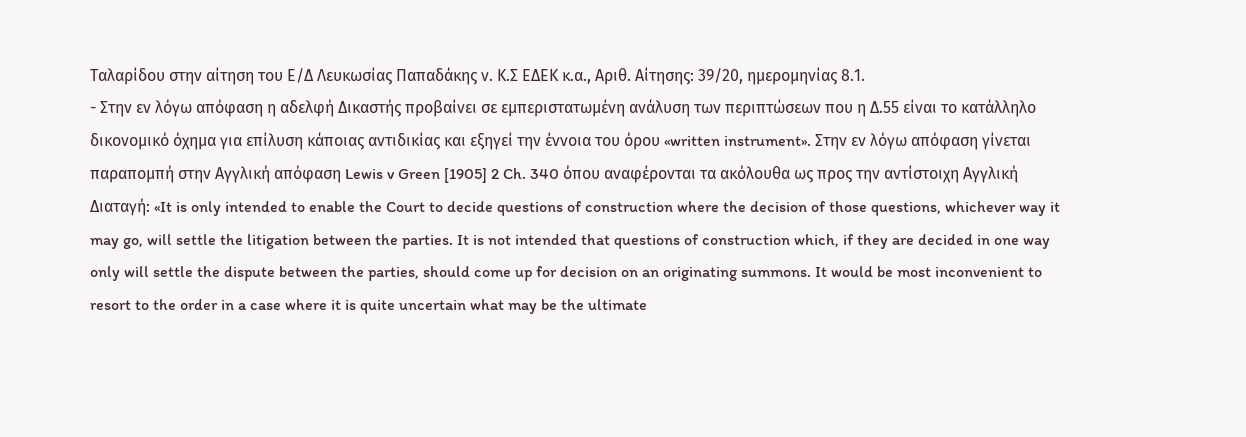Ταλαρίδου στην αίτηση του Ε/Δ Λευκωσίας Παπαδάκης ν. Κ.Σ ΕΔΕΚ κ.α., Αριθ. Αίτησης: 39/20, ημερομηνίας 8.1.
- Στην εν λόγω απόφαση η αδελφή Δικαστής προβαίνει σε εμπεριστατωμένη ανάλυση των περιπτώσεων που η Δ.55 είναι το κατάλληλο δικονομικό όχημα για επίλυση κάποιας αντιδικίας και εξηγεί την έννοια του όρου «written instrument». Στην εν λόγω απόφαση γίνεται παραπομπή στην Αγγλική απόφαση Lewis v Green [1905] 2 Ch. 340 όπου αναφέρονται τα ακόλουθα ως προς την αντίστοιχη Αγγλική Διαταγή: «It is only intended to enable the Court to decide questions of construction where the decision of those questions, whichever way it may go, will settle the litigation between the parties. It is not intended that questions of construction which, if they are decided in one way only will settle the dispute between the parties, should come up for decision on an originating summons. It would be most inconvenient to resort to the order in a case where it is quite uncertain what may be the ultimate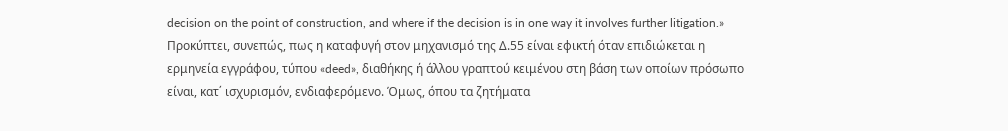decision on the point of construction, and where if the decision is in one way it involves further litigation.» Προκύπτει, συνεπώς, πως η καταφυγή στον μηχανισμό της Δ.55 είναι εφικτή όταν επιδιώκεται η ερμηνεία εγγράφου, τύπου «deed», διαθήκης ή άλλου γραπτού κειμένου στη βάση των οποίων πρόσωπο είναι, κατ΄ ισχυρισμόν, ενδιαφερόμενο. Όμως, όπου τα ζητήματα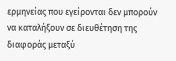ερμηνείας που εγείρονται δεν μπορούν να καταλήξουν σε διευθέτηση της διαφοράς μεταξύ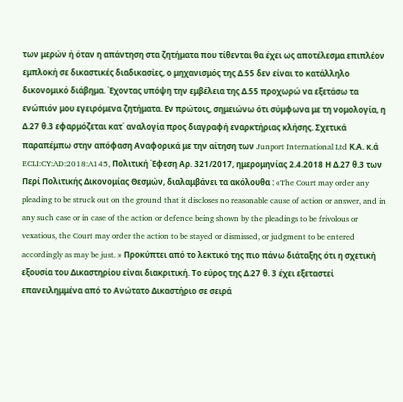των μερών ή όταν η απάντηση στα ζητήματα που τίθενται θα έχει ως αποτέλεσμα επιπλέον εμπλοκή σε δικαστικές διαδικασίες, ο μηχανισμός της Δ.55 δεν είναι το κατάλληλο δικονομικό διάβημα. Έχοντας υπόψη την εμβέλεια της Δ.55 προχωρώ να εξετάσω τα ενώπιόν μου εγειρόμενα ζητήματα. Εν πρώτοις, σημειώνω ότι σύμφωνα με τη νομολογία, η Δ.27 θ.3 εφαρμόζεται κατ΄ αναλογία προς διαγραφή εναρκτήριας κλήσης. Σχετικά παραπέμπω στην απόφαση Αναφορικά με την αίτηση των Junport International Ltd Κ.Α. κ.ά ECLI:CY:AD:2018:A145, Πολιτική Έφεση Αρ. 321/2017, ημερομηνίας 2.4.2018 Η Δ.27 θ.3 των Περί Πολιτικής Δικονομίας Θεσμών, διαλαμβάνει τα ακόλουθα : «The Court may order any pleading to be struck out on the ground that it discloses no reasonable cause of action or answer, and in any such case or in case of the action or defence being shown by the pleadings to be frivolous or vexatious, the Court may order the action to be stayed or dismissed, or judgment to be entered accordingly as may be just. » Προκύπτει από το λεκτικό της πιο πάνω διάταξης ότι η σχετική εξουσία του Δικαστηρίου είναι διακριτική. Το εύρος της Δ.27 θ. 3 έχει εξεταστεί επανειλημμένα από το Ανώτατο Δικαστήριο σε σειρά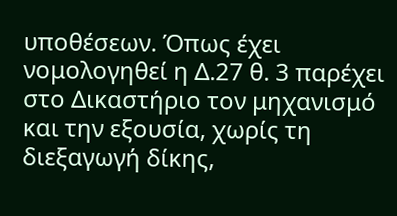υποθέσεων. Όπως έχει νομολογηθεί η Δ.27 θ. 3 παρέχει στο Δικαστήριο τον μηχανισμό και την εξουσία, χωρίς τη διεξαγωγή δίκης,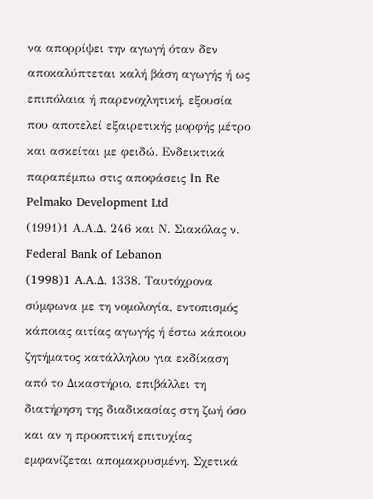να απορρίψει την αγωγή όταν δεν αποκαλύπτεται καλή βάση αγωγής ή ως επιπόλαια ή παρενοχλητική, εξουσία που αποτελεί εξαιρετικής μορφής μέτρο και ασκείται με φειδώ. Ενδεικτικά παραπέμπω στις αποφάσεις Ιn Re Pelmako Development Ltd
(1991)1 Α.Α.Δ. 246 και Ν. Σιακόλας ν. Federal Bank of Lebanon
(1998)1 A.A.Δ. 1338. Ταυτόχρονα σύμφωνα με τη νομολογία, εντοπισμός κάποιας αιτίας αγωγής ή έστω κάποιου ζητήματος κατάλληλου για εκδίκαση από το Δικαστήριο, επιβάλλει τη διατήρηση της διαδικασίας στη ζωή όσο και αν η προοπτική επιτυχίας εμφανίζεται απομακρυσμένη. Σχετικά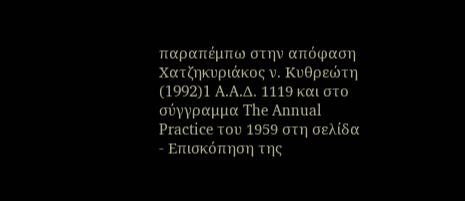παραπέμπω στην απόφαση Χατζηκυριάκος ν. Κυθρεώτη
(1992)1 A.A.Δ. 1119 και στο σύγγραμμα The Annual Practice του 1959 στη σελίδα
- Επισκόπηση της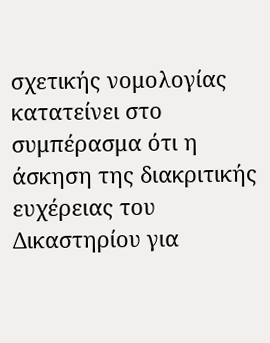σχετικής νομολογίας κατατείνει στο συμπέρασμα ότι η άσκηση της διακριτικής ευχέρειας του Δικαστηρίου για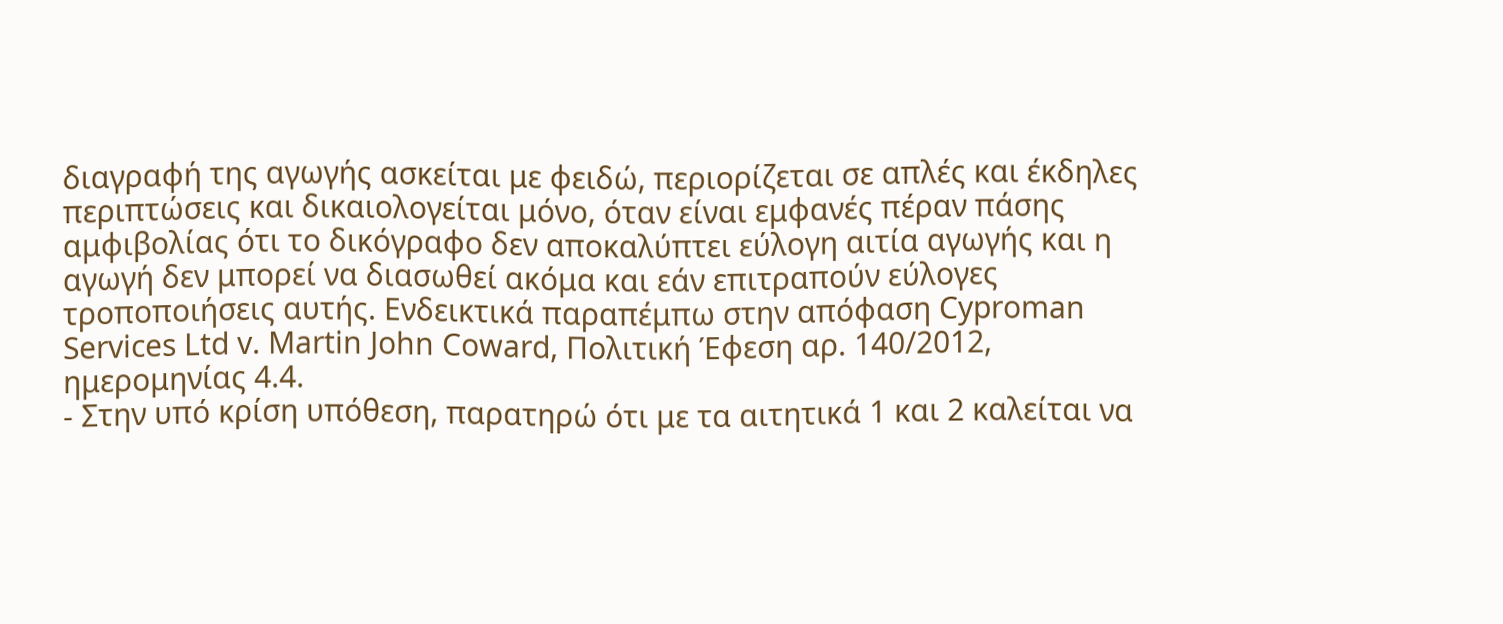διαγραφή της αγωγής ασκείται με φειδώ, περιορίζεται σε απλές και έκδηλες περιπτώσεις και δικαιολογείται μόνο, όταν είναι εμφανές πέραν πάσης αμφιβολίας ότι το δικόγραφο δεν αποκαλύπτει εύλογη αιτία αγωγής και η αγωγή δεν μπορεί να διασωθεί ακόμα και εάν επιτραπούν εύλογες τροποποιήσεις αυτής. Ενδεικτικά παραπέμπω στην απόφαση Cyproman Services Ltd v. Martin John Coward, Πολιτική Έφεση αρ. 140/2012, ημερομηνίας 4.4.
- Στην υπό κρίση υπόθεση, παρατηρώ ότι με τα αιτητικά 1 και 2 καλείται να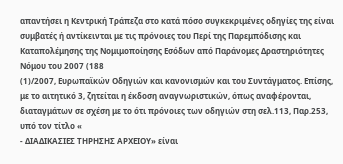απαντήσει η Κεντρική Τράπεζα στο κατά πόσο συγκεκριμένες οδηγίες της είναι συμβατές ή αντίκεινται με τις πρόνοιες του Περί της Παρεμπόδισης και Καταπολέμησης της Νομιμοποίησης Εσόδων από Παράνομες Δραστηριότητες Νόμου του 2007 (188
(1)/2007, Ευρωπαϊκών Οδηγιών και κανονισμών και του Συντάγματος. Επίσης, με το αιτητικό 3, ζητείται η έκδοση αναγνωριστικών, όπως αναφέρονται, διαταγμάτων σε σχέση με το ότι πρόνοιες των οδηγιών στη σελ.113, Παρ.253, υπό τον τίτλο «
- ΔΙΑΔΙΚΑΣΙΕΣ ΤΗΡΗΣΗΣ ΑΡΧΕΙΟΥ» είναι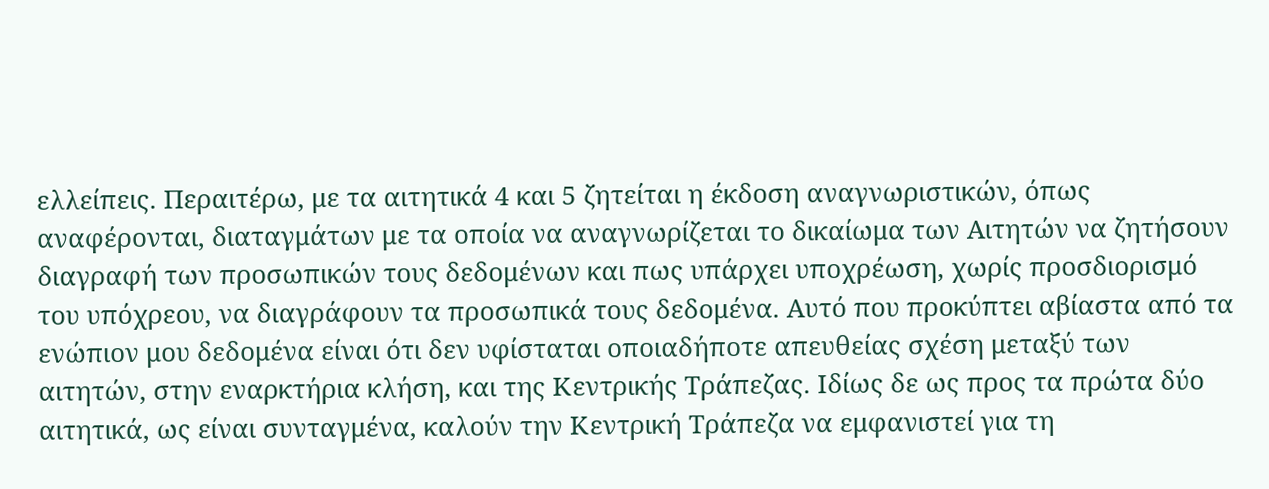ελλείπεις. Περαιτέρω, με τα αιτητικά 4 και 5 ζητείται η έκδοση αναγνωριστικών, όπως αναφέρονται, διαταγμάτων με τα οποία να αναγνωρίζεται το δικαίωμα των Aιτητών να ζητήσουν διαγραφή των προσωπικών τους δεδομένων και πως υπάρχει υποχρέωση, χωρίς προσδιορισμό του υπόχρεου, να διαγράφουν τα προσωπικά τους δεδομένα. Αυτό που προκύπτει αβίαστα από τα ενώπιον μου δεδομένα είναι ότι δεν υφίσταται οποιαδήποτε απευθείας σχέση μεταξύ των αιτητών, στην εναρκτήρια κλήση, και της Κεντρικής Τράπεζας. Ιδίως δε ως προς τα πρώτα δύο αιτητικά, ως είναι συνταγμένα, καλούν την Κεντρική Τράπεζα να εμφανιστεί για τη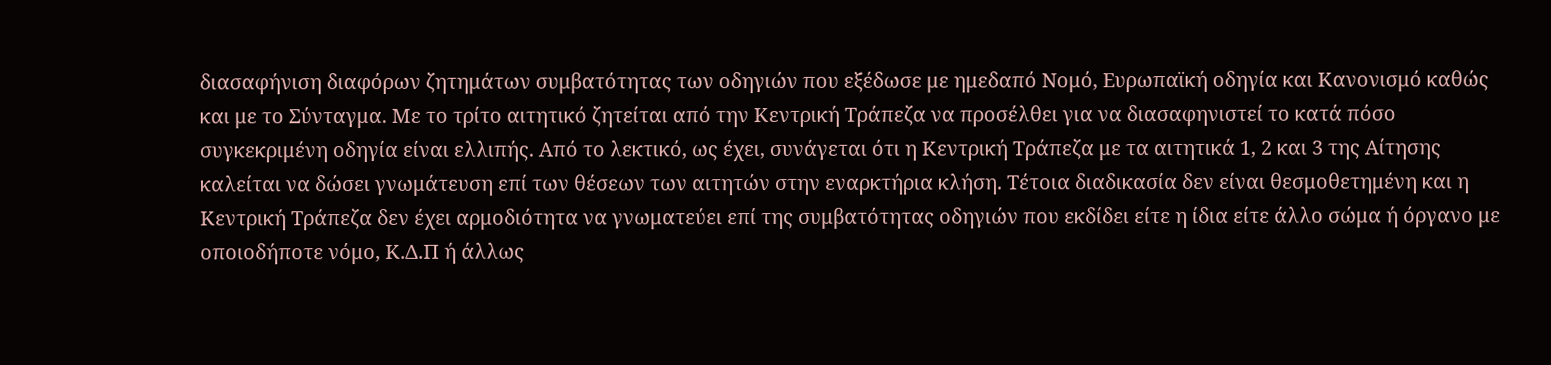διασαφήνιση διαφόρων ζητημάτων συμβατότητας των οδηγιών που εξέδωσε με ημεδαπό Νομό, Ευρωπαϊκή οδηγία και Κανονισμό καθώς και με το Σύνταγμα. Με το τρίτο αιτητικό ζητείται από την Κεντρική Τράπεζα να προσέλθει για να διασαφηνιστεί το κατά πόσο συγκεκριμένη οδηγία είναι ελλιπής. Από το λεκτικό, ως έχει, συνάγεται ότι η Κεντρική Τράπεζα με τα αιτητικά 1, 2 και 3 της Αίτησης καλείται να δώσει γνωμάτευση επί των θέσεων των αιτητών στην εναρκτήρια κλήση. Τέτοια διαδικασία δεν είναι θεσμοθετημένη και η Κεντρική Τράπεζα δεν έχει αρμοδιότητα να γνωματεύει επί της συμβατότητας οδηγιών που εκδίδει είτε η ίδια είτε άλλο σώμα ή όργανο με οποιοδήποτε νόμο, Κ.Δ.Π ή άλλως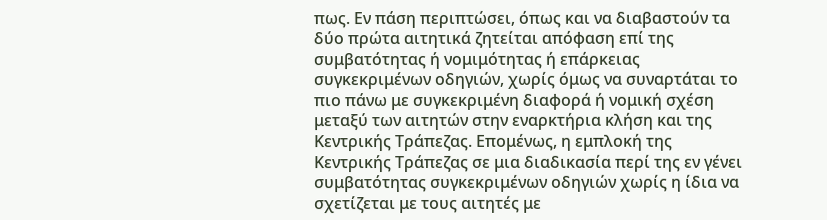πως. Εν πάση περιπτώσει, όπως και να διαβαστούν τα δύο πρώτα αιτητικά ζητείται απόφαση επί της συμβατότητας ή νομιμότητας ή επάρκειας συγκεκριμένων οδηγιών, χωρίς όμως να συναρτάται το πιο πάνω με συγκεκριμένη διαφορά ή νομική σχέση μεταξύ των αιτητών στην εναρκτήρια κλήση και της Κεντρικής Τράπεζας. Επομένως, η εμπλοκή της Κεντρικής Τράπεζας σε μια διαδικασία περί της εν γένει συμβατότητας συγκεκριμένων οδηγιών χωρίς η ίδια να σχετίζεται με τους αιτητές με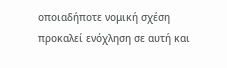οποιαδήποτε νομική σχέση προκαλεί ενόχληση σε αυτή και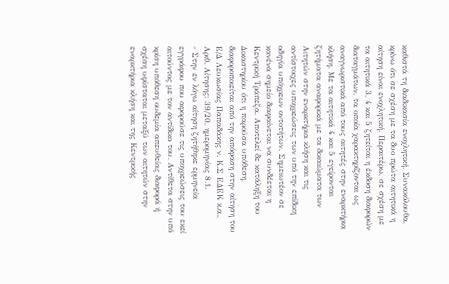καθιστά τη διαδικασία ενοχλητική. Συνακόλουθα, κρίνω ότι σε σχέση με τα δυο πρώτα αιτητικά η αίτηση είναι ενοχλητική. Περαιτέρω, σε σχέση με τα αιτητικά 3, 4 και 5 ζητείται η έκδοση διαφορών διαταγμάτων, τα οποία χαρακτηρίζονται ως αναγνωριστικά από τους αιτητές στην εναρκτήρια κλήση. Με τα αιτητικά 4 και 5 εγείρονται ζητήματα αναφορικά με τα δικαιώματα των Αιτητών στην εναρκτήρια κλήση και τις αντίστοιχες υποχρεώσεις των υπό την επίδικη οδηγία υπόχρεων οντοτήτων. Σημειωτέον σε κανένα σημείο διαφαίνεται να συνδέεται η Κεντρική Τράπεζα. Αποτελεί δε κατάληξη του Δικαστηρίου ότι η παρούσα υπόθεση, διαφοροποιείται από την απόφαση στην αίτηση του Ε/Δ Λευκωσίας Παπαδάκης ν. Κ.Σ ΕΔΕΚ κ.α., Αριθ. Αίτησης: 39/20, ημερομηνίας 8.1.
- Στην εν λόγω αίτηση ζητήθηκε ερμηνεία εγγράφου που αφορούσε τις υποχρεώσεις του εκεί αιτούντος με τον αντίδικο του. Αντίθετα στην υπό κρίση υπόθεση ουδεμία απευθείας διαφορά ή σχέση υφίσταται μεταξύ των αιτητών στην εναρκτήρια κλήση και της Κεντρικής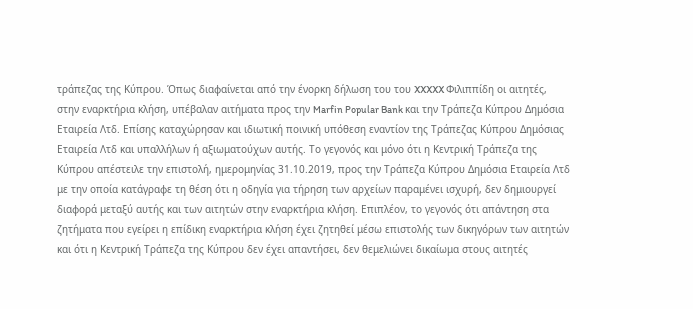τράπεζας της Κύπρου. Όπως διαφαίνεται από την ένορκη δήλωση του του XXXXX Φιλιππίδη οι αιτητές, στην εναρκτήρια κλήση, υπέβαλαν αιτήματα προς την Marfin Popular Bank και την Τράπεζα Κύπρου Δημόσια Εταιρεία Λτδ. Επίσης καταχώρησαν και ιδιωτική ποινική υπόθεση εναντίον της Τράπεζας Κύπρου Δημόσιας Εταιρεία Λτδ και υπαλλήλων ή αξιωματούχων αυτής. Το γεγονός και μόνο ότι η Κεντρική Τράπεζα της Κύπρου απέστειλε την επιστολή, ημερομηνίας 31.10.2019, προς την Τράπεζα Κύπρου Δημόσια Εταιρεία Λτδ με την οποία κατάγραφε τη θέση ότι η οδηγία για τήρηση των αρχείων παραμένει ισχυρή, δεν δημιουργεί διαφορά μεταξύ αυτής και των αιτητών στην εναρκτήρια κλήση. Επιπλέον, το γεγονός ότι απάντηση στα ζητήματα που εγείρει η επίδικη εναρκτήρια κλήση έχει ζητηθεί μέσω επιστολής των δικηγόρων των αιτητών και ότι η Κεντρική Τράπεζα της Κύπρου δεν έχει απαντήσει, δεν θεμελιώνει δικαίωμα στους αιτητές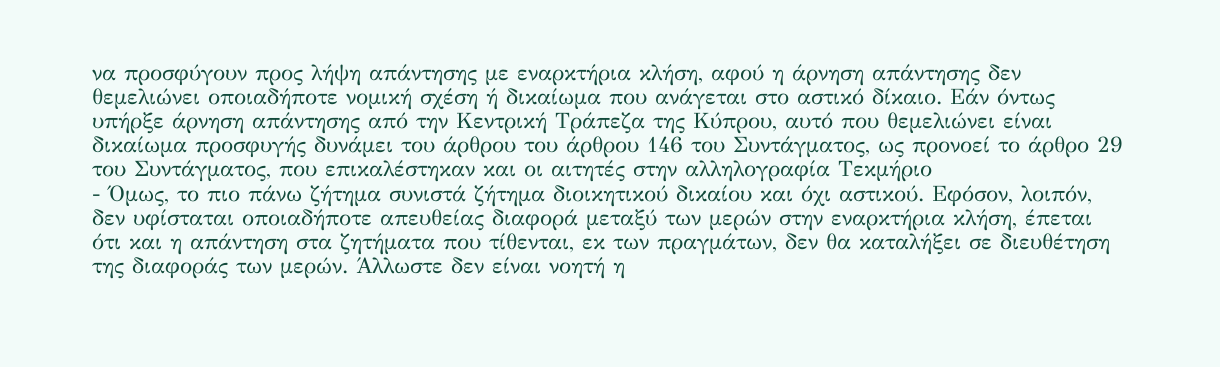να προσφύγουν προς λήψη απάντησης με εναρκτήρια κλήση, αφού η άρνηση απάντησης δεν θεμελιώνει οποιαδήποτε νομική σχέση ή δικαίωμα που ανάγεται στο αστικό δίκαιο. Εάν όντως υπήρξε άρνηση απάντησης από την Κεντρική Τράπεζα της Κύπρου, αυτό που θεμελιώνει είναι δικαίωμα προσφυγής δυνάμει του άρθρου του άρθρου 146 του Συντάγματος, ως προνοεί το άρθρο 29 του Συντάγματος, που επικαλέστηκαν και οι αιτητές στην αλληλογραφία Τεκμήριο
- Όμως, το πιο πάνω ζήτημα συνιστά ζήτημα διοικητικού δικαίου και όχι αστικού. Εφόσον, λοιπόν, δεν υφίσταται οποιαδήποτε απευθείας διαφορά μεταξύ των μερών στην εναρκτήρια κλήση, έπεται ότι και η απάντηση στα ζητήματα που τίθενται, εκ των πραγμάτων, δεν θα καταλήξει σε διευθέτηση της διαφοράς των μερών. Άλλωστε δεν είναι νοητή η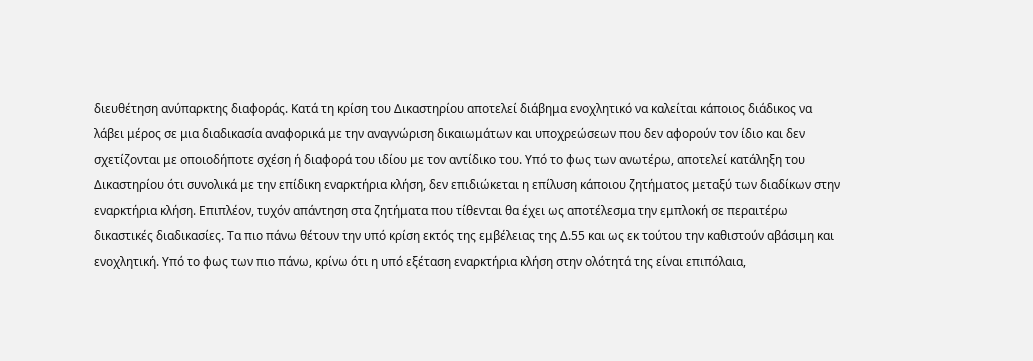διευθέτηση ανύπαρκτης διαφοράς. Κατά τη κρίση του Δικαστηρίου αποτελεί διάβημα ενοχλητικό να καλείται κάποιος διάδικος να λάβει μέρος σε μια διαδικασία αναφορικά με την αναγνώριση δικαιωμάτων και υποχρεώσεων που δεν αφορούν τον ίδιο και δεν σχετίζονται με οποιοδήποτε σχέση ή διαφορά του ιδίου με τον αντίδικο του. Υπό το φως των ανωτέρω, αποτελεί κατάληξη του Δικαστηρίου ότι συνολικά με την επίδικη εναρκτήρια κλήση, δεν επιδιώκεται η επίλυση κάποιου ζητήματος μεταξύ των διαδίκων στην εναρκτήρια κλήση. Επιπλέον, τυχόν απάντηση στα ζητήματα που τίθενται θα έχει ως αποτέλεσμα την εμπλοκή σε περαιτέρω δικαστικές διαδικασίες. Τα πιο πάνω θέτουν την υπό κρίση εκτός της εμβέλειας της Δ.55 και ως εκ τούτου την καθιστούν αβάσιμη και ενοχλητική. Υπό το φως των πιο πάνω, κρίνω ότι η υπό εξέταση εναρκτήρια κλήση στην ολότητά της είναι επιπόλαια,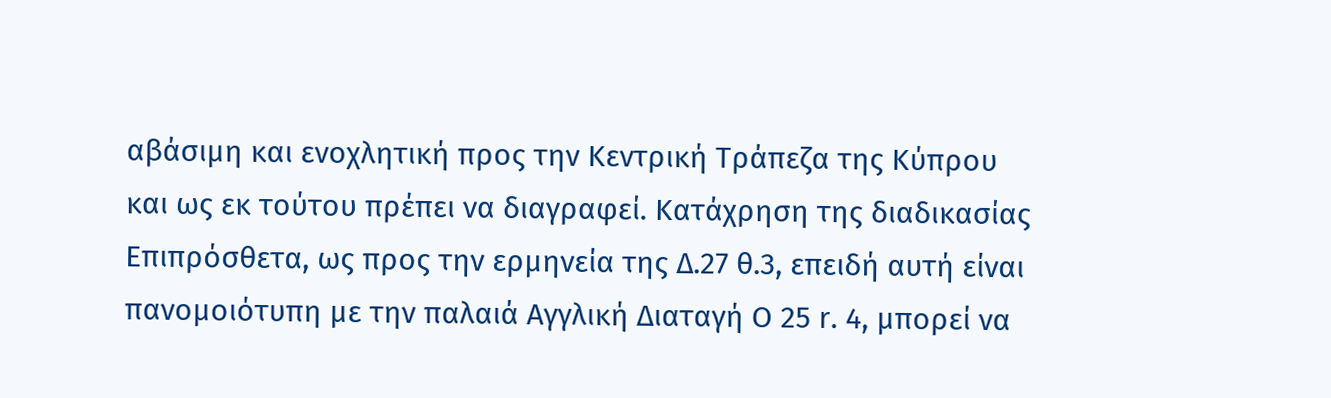αβάσιμη και ενοχλητική προς την Κεντρική Τράπεζα της Κύπρου και ως εκ τούτου πρέπει να διαγραφεί. Κατάχρηση της διαδικασίας Επιπρόσθετα, ως προς την ερμηνεία της Δ.27 θ.3, επειδή αυτή είναι πανομοιότυπη με την παλαιά Αγγλική Διαταγή Ο 25 r. 4, μπορεί να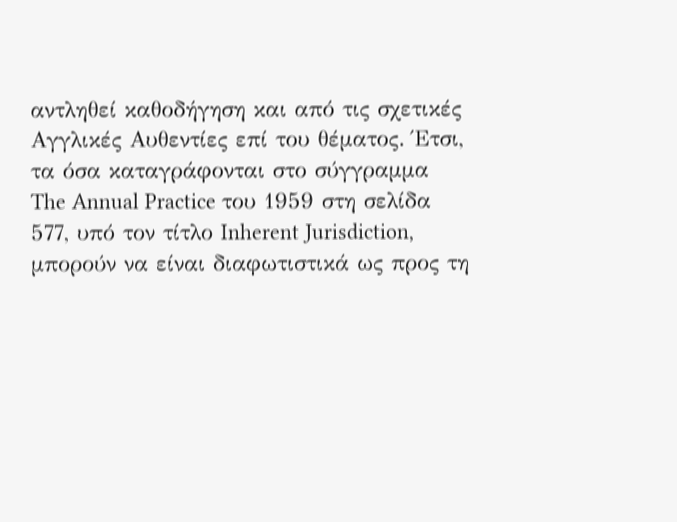αντληθεί καθοδήγηση και από τις σχετικές Αγγλικές Αυθεντίες επί του θέματος. Έτσι, τα όσα καταγράφονται στο σύγγραμμα The Annual Practice του 1959 στη σελίδα 577, υπό τον τίτλο Inherent Jurisdiction, μπορούν να είναι διαφωτιστικά ως προς τη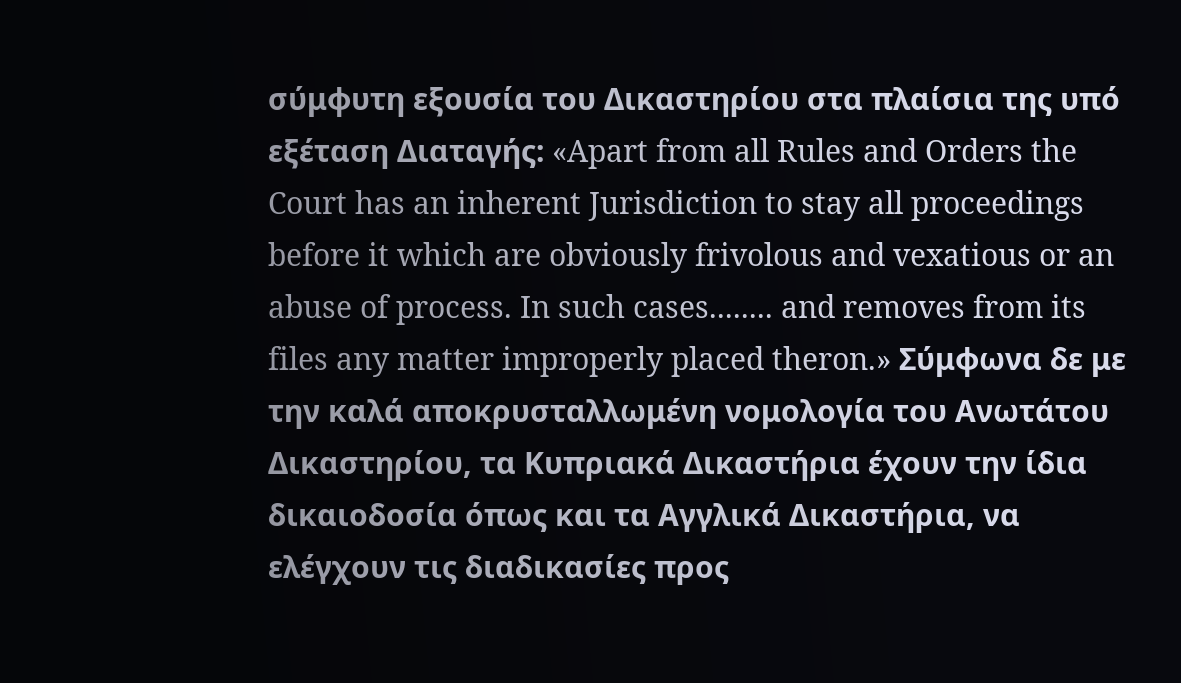σύμφυτη εξουσία του Δικαστηρίου στα πλαίσια της υπό εξέταση Διαταγής: «Apart from all Rules and Orders the Court has an inherent Jurisdiction to stay all proceedings before it which are obviously frivolous and vexatious or an abuse of process. In such cases........ and removes from its files any matter improperly placed theron.» Σύμφωνα δε με την καλά αποκρυσταλλωμένη νομολογία του Ανωτάτου Δικαστηρίου, τα Κυπριακά Δικαστήρια έχουν την ίδια δικαιοδοσία όπως και τα Αγγλικά Δικαστήρια, να ελέγχουν τις διαδικασίες προς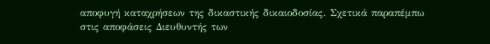αποφυγή καταχρήσεων της δικαστικής δικαιοδοσίας. Σχετικά παραπέμπω στις αποφάσεις Διευθυντής των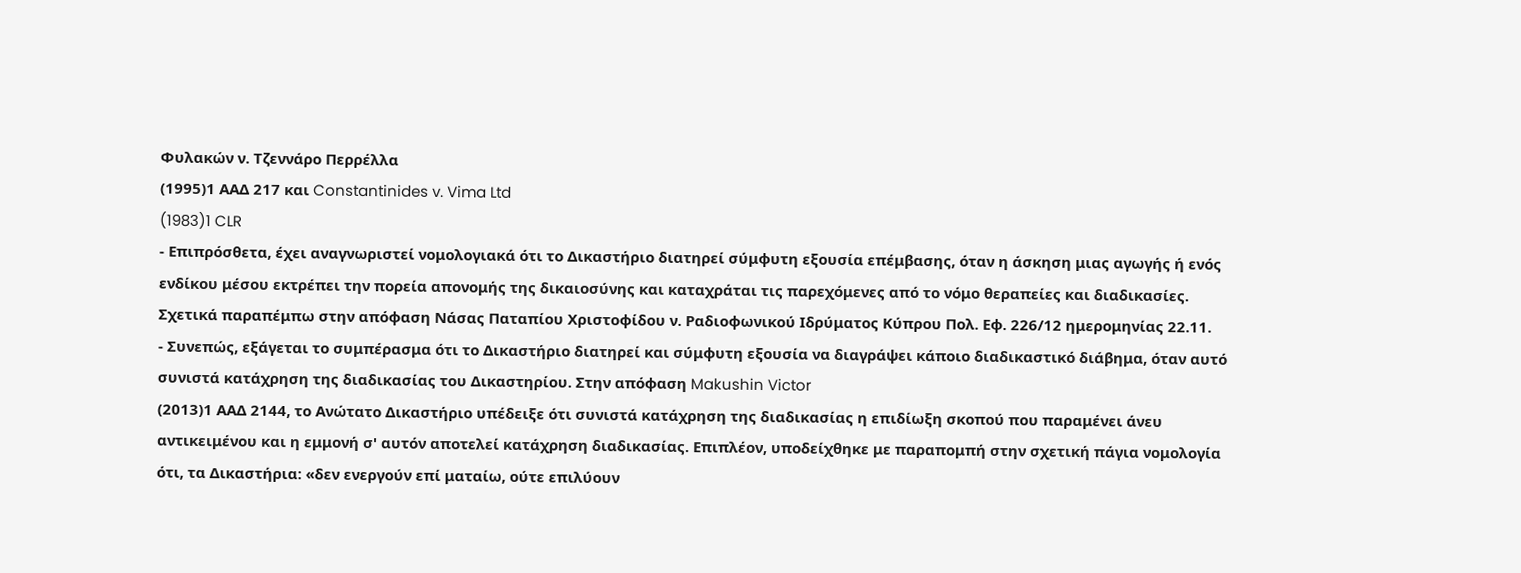Φυλακών ν. Τζεννάρο Περρέλλα
(1995)1 ΑΑΔ 217 και Constantinides v. Vima Ltd
(1983)1 CLR
- Επιπρόσθετα, έχει αναγνωριστεί νομολογιακά ότι το Δικαστήριο διατηρεί σύμφυτη εξουσία επέμβασης, όταν η άσκηση μιας αγωγής ή ενός ενδίκου μέσου εκτρέπει την πορεία απονομής της δικαιοσύνης και καταχράται τις παρεχόμενες από το νόμο θεραπείες και διαδικασίες. Σχετικά παραπέμπω στην απόφαση Νάσας Παταπίου Χριστοφίδου ν. Ραδιοφωνικού Ιδρύματος Κύπρου Πολ. Εφ. 226/12 ημερομηνίας 22.11.
- Συνεπώς, εξάγεται το συμπέρασμα ότι το Δικαστήριο διατηρεί και σύμφυτη εξουσία να διαγράψει κάποιο διαδικαστικό διάβημα, όταν αυτό συνιστά κατάχρηση της διαδικασίας του Δικαστηρίου. Στην απόφαση Makushin Victor
(2013)1 ΑΑΔ 2144, το Ανώτατο Δικαστήριο υπέδειξε ότι συνιστά κατάχρηση της διαδικασίας η επιδίωξη σκοπού που παραμένει άνευ αντικειμένου και η εμμονή σ' αυτόν αποτελεί κατάχρηση διαδικασίας. Επιπλέον, υποδείχθηκε με παραπομπή στην σχετική πάγια νομολογία ότι, τα Δικαστήρια: «δεν ενεργούν επί ματαίω, ούτε επιλύουν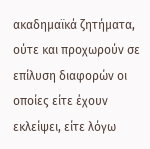ακαδημαϊκά ζητήματα, ούτε και προχωρούν σε επίλυση διαφορών οι οποίες είτε έχουν εκλείψει, είτε λόγω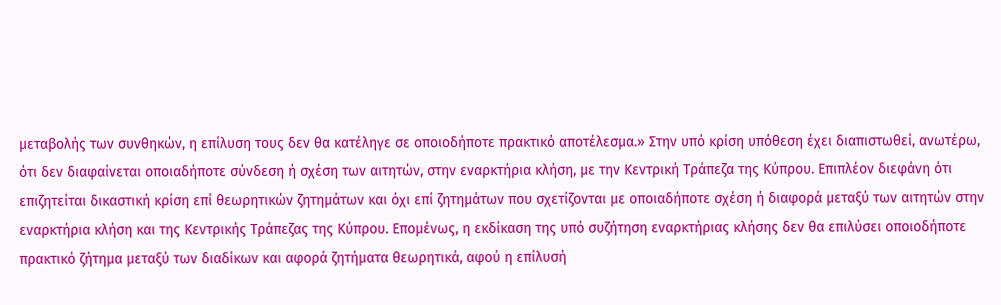μεταβολής των συνθηκών, η επίλυση τους δεν θα κατέληγε σε οποιοδήποτε πρακτικό αποτέλεσμα.» Στην υπό κρίση υπόθεση έχει διαπιστωθεί, ανωτέρω, ότι δεν διαφαίνεται οποιαδήποτε σύνδεση ή σχέση των αιτητών, στην εναρκτήρια κλήση, με την Κεντρική Τράπεζα της Κύπρου. Επιπλέον διεφάνη ότι επιζητείται δικαστική κρίση επί θεωρητικών ζητημάτων και όχι επί ζητημάτων που σχετίζονται με οποιαδήποτε σχέση ή διαφορά μεταξύ των αιτητών στην εναρκτήρια κλήση και της Κεντρικής Τράπεζας της Κύπρου. Επομένως, η εκδίκαση της υπό συζήτηση εναρκτήριας κλήσης δεν θα επιλύσει οποιοδήποτε πρακτικό ζήτημα μεταξύ των διαδίκων και αφορά ζητήματα θεωρητικά, αφού η επίλυσή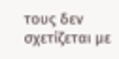τους δεν σχετίζεται με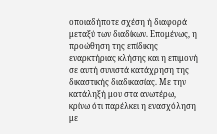οποιαδήποτε σχέση ή διαφορά μεταξύ των διαδίκων. Επομένως, η προώθηση της επίδικης εναρκτήριας κλήσης και η επιμονή σε αυτή συνιστά κατάχρηση της δικαστικής διαδικασίας. Με την κατάληξή μου στα ανωτέρω, κρίνω ότι παρέλκει η ενασχόληση με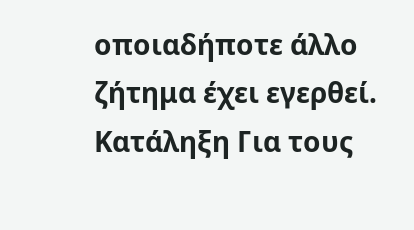οποιαδήποτε άλλο ζήτημα έχει εγερθεί. Κατάληξη Για τους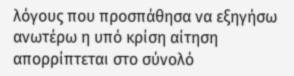λόγους που προσπάθησα να εξηγήσω ανωτέρω η υπό κρίση αίτηση απορρίπτεται στο σύνολό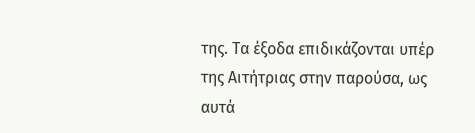της. Τα έξοδα επιδικάζονται υπέρ της Αιτήτριας στην παρούσα, ως αυτά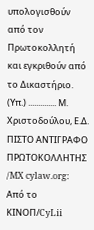υπολογισθούν από τον Πρωτοκολλητή και εγκριθούν από το Δικαστήριο. (Υπ.) .............. Μ. Χριστοδούλου, Ε.Δ. ΠΙΣΤΟ ΑΝΤΙΓΡΑΦΟ ΠΡΩΤΟΚΟΛΛΗΤΗΣ /MX cylaw.org: Από το ΚΙΝOΠ/CyLii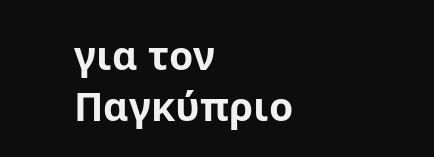για τον Παγκύπριο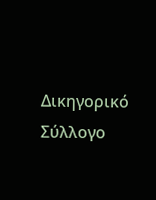Δικηγορικό Σύλλογο